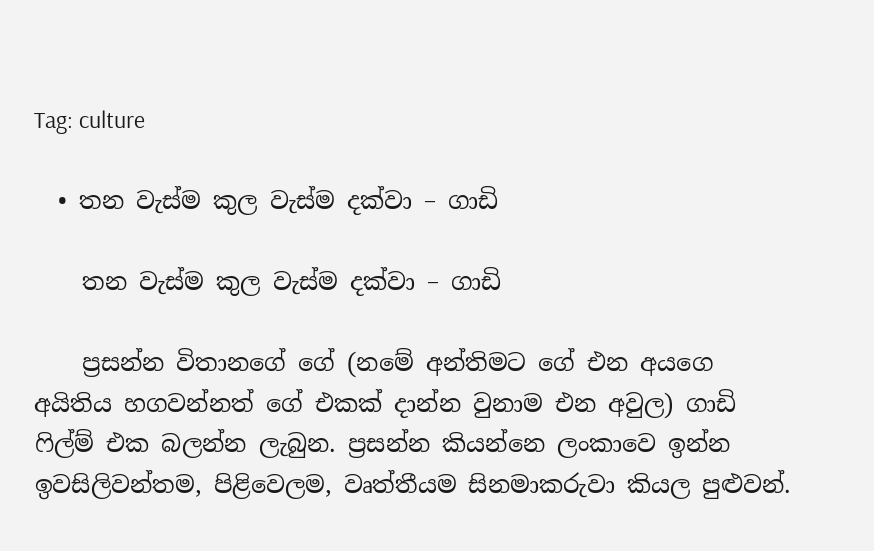Tag: culture

  • තන වැස්ම කුල වැස්ම දක්වා – ගාඩි

    තන වැස්ම කුල වැස්ම දක්වා – ගාඩි

    ප්‍රසන්න විතානගේ ගේ (නමේ අන්තිමට ගේ එන අයගෙ අයිතිය හගවන්නත් ගේ එකක් දාන්න වුනාම එන අවුල) ගාඩි ෆිල්ම් එක බලන්න ලැබුන. ප්‍රසන්න කියන්නෙ ලංකාවෙ ඉන්න ඉවසිලිවන්තම, පිළිවෙලම, වෘත්තීයම සිනමාකරුවා කියල පුළුවන්.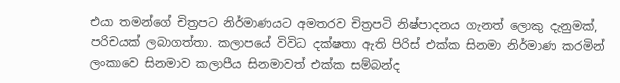එයා තමන්‍ගේ චිත්‍රපට නිර්මාණයට අමතරව චිත්‍රපටි නිෂ්පාදනය ගැනත් ලොකු දැනුමක්, පරිචයක් ලබාගත්තා. කලාපයේ විවිධ දක්ෂතා ඇති පිරිස් එක්ක සිනමා නිර්මාණ කරමින් ලංකාවෙ සිනමාව කලාපීය සිනමාවත් එක්ක සම්බන්ද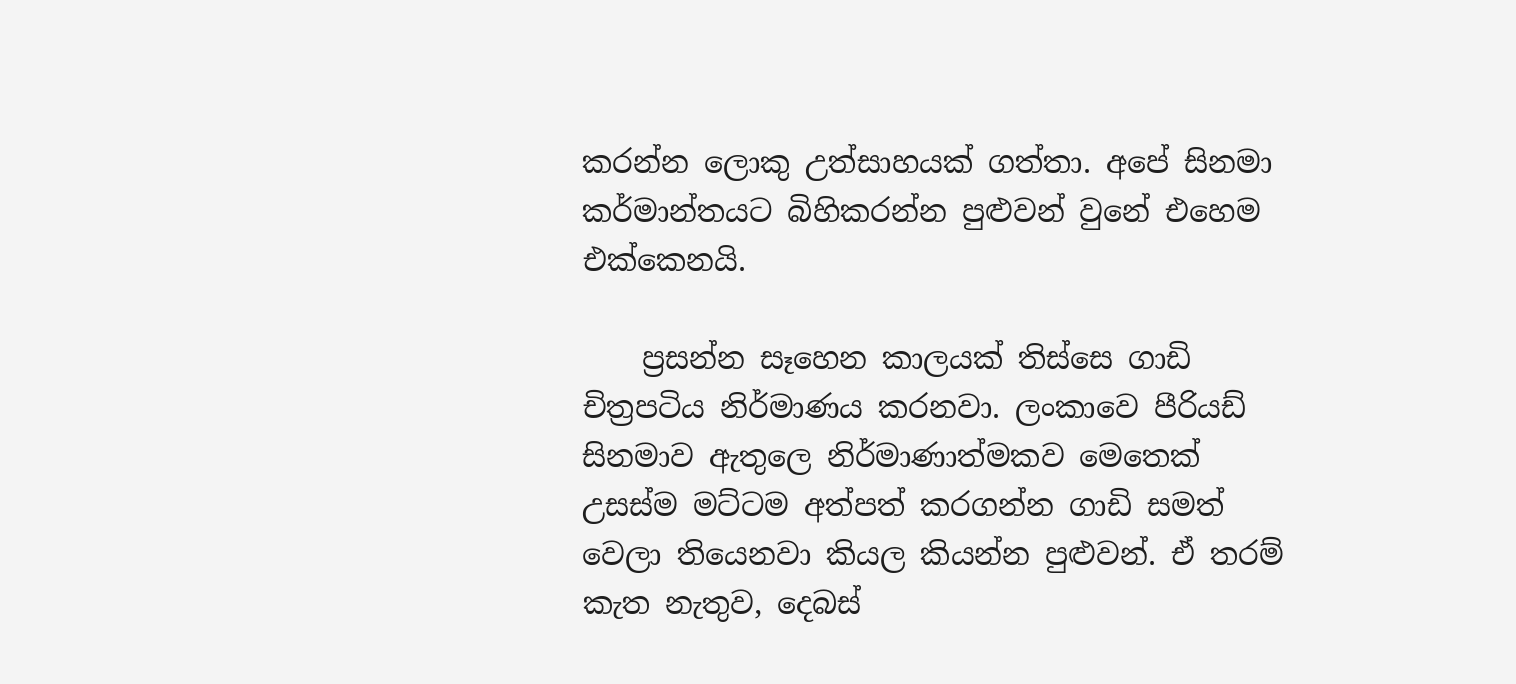කරන්න ලොකු උත්සාහයක් ගත්තා. අපේ සිනමා කර්මාන්තයට බිහිකරන්න පුළුවන් වුනේ එහෙම එක්කෙනයි.

    ප්‍රසන්න සෑහෙන කාලයක් තිස්සෙ ගාඩි චිත්‍රපටිය නිර්මාණය කරනවා. ලංකාවෙ පීරියඩ් සිනමාව ඇතුලෙ නිර්මාණාත්මකව මෙතෙක් උසස්ම මට්ටම අත්පත් කරගන්න ගාඩි සමත් වෙලා තියෙනවා කියල කියන්න පුළුවන්. ඒ තරම් කැත නැතුව, දෙබස්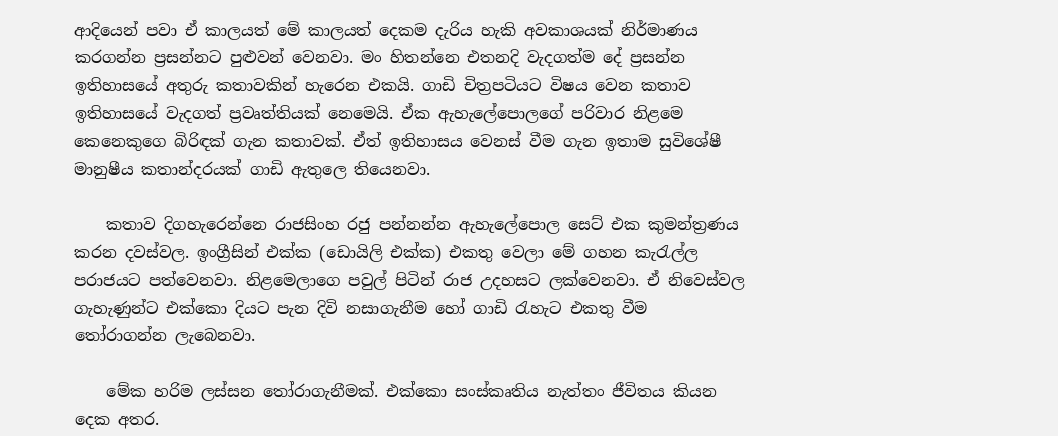ආදියෙන් පවා ඒ කාලයත් මේ කාලයත් දෙකම දැරිය හැකි අවකාශයක් නිර්මාණය කරගන්න ප්‍රසන්නට පුළුවන් වෙනවා. මං හිතන්නෙ එතනදි වැදගත්ම දේ ප්‍රසන්න ඉතිහාසයේ අතුරු කතාවකින් හැරෙන එකයි. ගාඩි චිත්‍රපටියට විෂය වෙන කතාව ඉතිහාසයේ වැදගත් ප්‍රවෘත්තියක් නෙමෙයි. ඒක ඇහැලේපොලගේ පරිවාර නිළමෙ කෙනෙකුගෙ බිරිඳක් ගැන කතාවක්. ඒත් ඉතිහාසය වෙනස් වීම ගැන ඉතාම සුවිශේෂී මානුෂීය කතාන්දරයක් ගාඩි ඇතුලෙ තියෙනවා.

    කතාව දිගහැරෙන්නෙ රාජසිංහ රජු පන්නන්න ඇහැලේපොල සෙට් එක කුමන්ත්‍රණය කරන දවස්වල. ඉංග්‍රීසින් එක්ක (ඩොයිලි එක්ක) එකතු වෙලා මේ ගහන කැරැල්ල පරාජයට පත්වෙනවා. නිළමෙලාගෙ පවුල් පිටින් රාජ උදහසට ලක්වෙනවා. ඒ නිවෙස්වල ගැහැණුන්ට එක්කො දියට පැන දිවි නසාගැනීම හෝ ගාඩි රැහැට එකතු වීම තෝරාගන්න ලැබෙනවා.

    මේක හරිම ලස්සන තෝරාගැනීමක්. එක්කො සංස්කෘතිය නැත්තං ජීවිතය කියන දෙක අතර.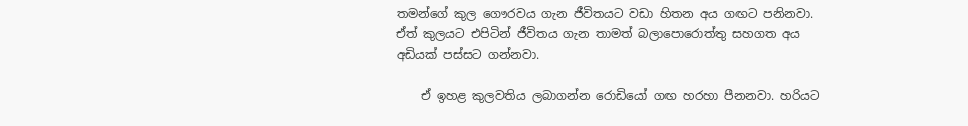තමන්‍ගේ කුල ගෞරවය ගැන ජීවිතයට වඩා හිතන අය ගඟට පනිනවා. ඒත් කුලයට එපිටින් ජීවිතය ගැන තාමත් බලාපොරොත්තු සහගත අය අඩියක් පස්සට ගන්නවා.

    ඒ ඉහළ කුලවතිය ලබාගන්න රොඩියෝ ගඟ හරහා පීනනවා. හරියට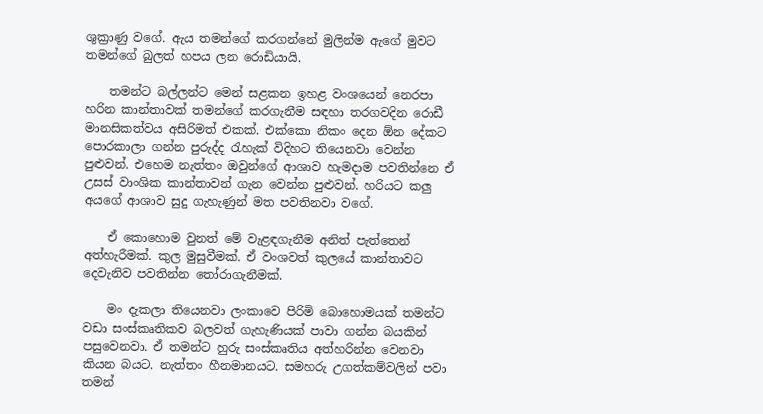ශුක්‍රාණු වගේ. ඇය තමන්ගේ කරගන්නේ මුලින්ම ඇගේ මුවට තමන්‍ගේ බුලත් හපය ලන රොඩියායි.

    තමන්ට බල්ලන්ට මෙන් සළකන ඉහළ වංශයෙන් නෙරපා හරින කාන්තාවක් තමන්‍ගේ කරගැනීම සඳහා තරගවදින රොඩී මානසිකත්වය අසිරිමත් එකක්. එක්කො නිකං දෙන ඕන දේකට පොරකාලා ගන්න පුරුද්ද රැහැක් විදිහට තියෙනවා වෙන්න පුළුවන්. එහෙම නැත්තං ඔවුන්ගේ ආශාව හැමදාම පවතින්නෙ ඒ උසස් වාංශික කාන්තාවන් ගැන වෙන්න පුළුවන්. හරියට කලු අයගේ ආශාව සුදු ගැහැණුන් මත පවතිනවා වගේ.

    ඒ කොහොම වුනත් මේ වැළඳගැනීම අනිත් පැත්තෙන් අත්හැරීමක්. කුල මුසුවීමක්. ඒ වංශවත් කුලයේ කාන්තාවට දෙවැනිව පවතින්න තෝරාගැනීමක්.

    මං දැකලා තියෙනවා ලංකාවෙ පිරිමි බොහොමයක් තමන්ට වඩා සංස්කෘතිකව බලවත් ගැහැණියක් පාවා ගන්න බයකින් පසුවෙනවා. ඒ තමන්‍ට හුරු සංස්කෘතිය අත්හරින්න වෙනවා කියන බයට. නැත්තං හීනමානයට. සමහරු උගත්කම්වලින් පවා තමන්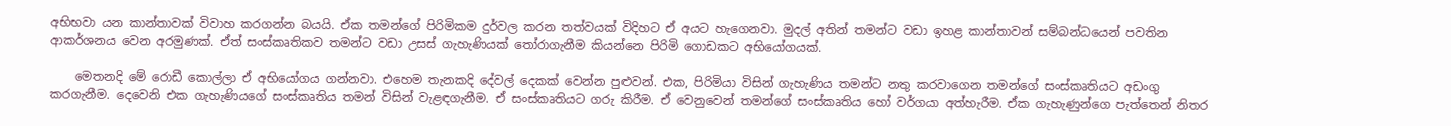අභිභවා යන කාන්තාවක් විවාහ කරගන්න බයයි. ඒක තමන්‍ගේ පිරිමිකම දුර්වල කරන තත්වයක් විදිහට ඒ අයට හැගෙනවා. මුදල් අතින් තමන්ට වඩා ඉහළ කාන්තාවන් සම්බන්ධයෙන් පවතින ආකර්ශනය වෙන අරමුණක්. ඒත් සංස්කෘතිකව තමන්ට වඩා උසස් ගැහැණියක් තෝරාගැනීම කියන්නෙ පිරිමි ගොඩකට අභියෝගයක්.

    මෙතනදි මේ රොඩී කොල්ලා ඒ අභියෝගය ගන්නවා. එහෙම තැනකදි දේවල් දෙකක් වෙන්න පුළුවන්. එක, පිරිමියා විසින් ගැහැණිය තමන්ට නතු කරවාගෙන තමන්ගේ සංස්කෘතියට අඩංගු කරගැනීම. දෙවෙනි එක ගැහැණියගේ සංස්කෘතිය තමන් විසින් වැළඳගැනීම. ඒ සංස්කෘතියට ගරු කිරීම. ඒ වෙනුවෙන් තමන්ගේ සංස්කෘතිය හෝ වර්ගයා අත්හැරීම. ඒක ගැහැණුන්ගෙ පැත්තෙන් නිතර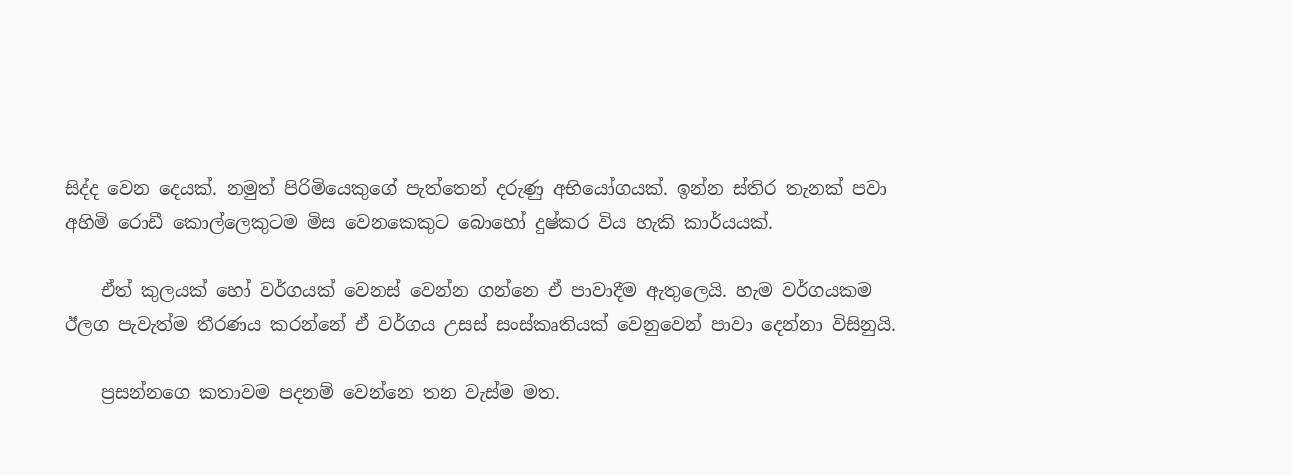සිද්ද වෙන දෙයක්. නමුත් පිරිමියෙකුගේ පැත්තෙන් දරුණු අභියෝගයක්. ඉන්න ස්තිර තැනක් පවා අහිමි රොඩී කොල්ලෙකුටම මිස වෙනකෙකුට බොහෝ දුෂ්කර විය හැකි කාර්යයක්.

    ඒත් කුලයක් හෝ වර්ගයක් වෙනස් වෙන්න ගන්නෙ ඒ පාවාදීම ඇතුලෙයි. හැම වර්ගයකම ඊලග පැවැත්ම තීරණය කරන්නේ ඒ වර්ගය උසස් සංස්කෘතියක් වෙනුවෙන් පාවා දෙන්නා විසිනුයි.

    ප්‍රසන්නගෙ කතාවම පදනම් වෙන්නෙ තන වැස්ම මත.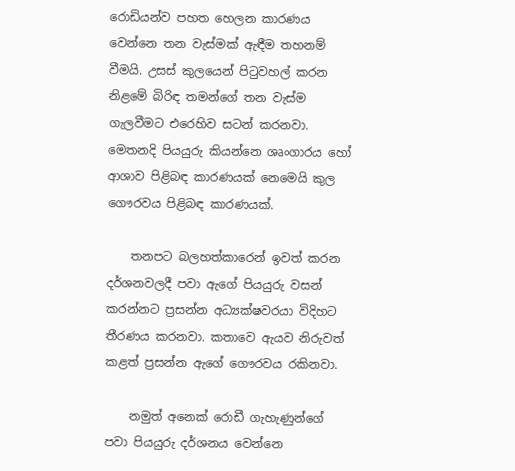රොඩියන්ව පහත හෙලන කාරණය වෙන්නෙ තන වැස්මක් ඇඳීම තහනම් වීමයි. උසස් කුලයෙන් පිටුවහල් කරන නිළමේ බිරිඳ තමන්ගේ තන වැස්ම ගැලවීමට එරෙහිව සටන් කරනවා. මෙතනදි පියයුරු කියන්නෙ ශෘංගාරය හෝ ආශාව පිළිබඳ කාරණයක් නෙමෙයි කුල ගෞරවය පිළිබඳ කාරණයක්.

    තනපට බලහත්කාරෙන් ඉවත් කරන දර්ශනවලදී පවා ඇ‍ගේ පියයුරු වසන් කරන්නට ප්‍රසන්න අධ්‍යක්ෂවරයා විදිහට තීරණය කරනවා. කතාවෙ ඇයව නිරුවත් කළත් ප්‍රසන්න ඇගේ ගෞරවය රකිනවා.

    නමුත් අනෙක් රොඩී ගැහැණුන්ගේ පවා පියයුරු දර්ශනය වෙන්නෙ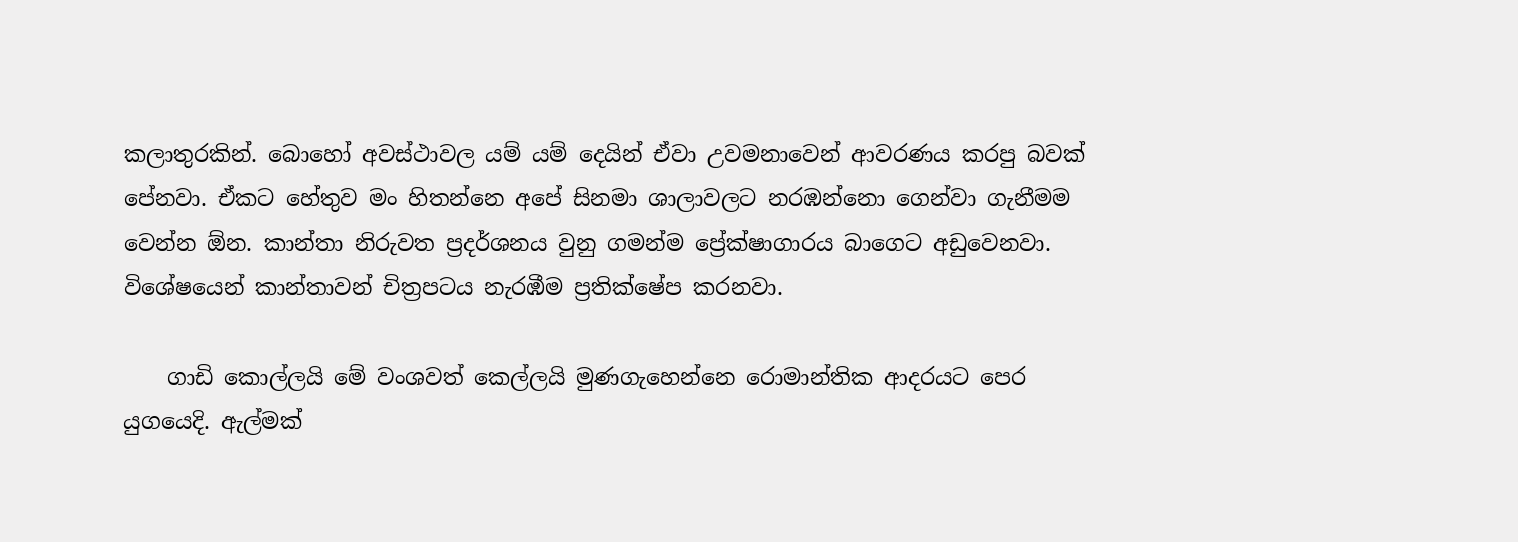කලාතුරකින්. බොහෝ අවස්ථාවල යම් යම් දෙයින් ඒවා උවමනාවෙන් ආවරණය කරපු බවක් පේනවා. ඒකට හේතුව මං හිතන්නෙ අපේ සිනමා ශාලාවලට නරඹන්නො ගෙන්වා ගැනීමම වෙන්න ඕන. කාන්තා නිරුවත ප්‍රදර්ශනය වුනු ගමන්ම ප්‍රේක්ෂාගාරය බාගෙට අඩුවෙනවා. විශේෂයෙන් කාන්තාවන් චිත්‍රපටය නැරඹීම ප්‍රතික්ෂේප කරනවා.

    ගාඩි කොල්ලයි මේ වංශවත් කෙල්ලයි මුණගැහෙන්නෙ රොමාන්තික ආදරයට පෙර යුගයෙදි. ඇල්මක්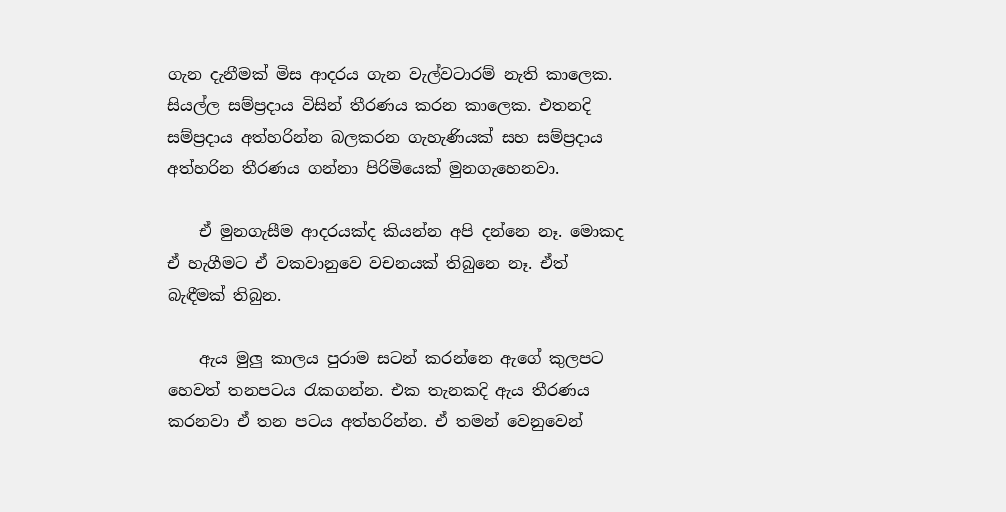ගැන දැනීමක් මිස ආදරය ගැන වැල්වටාරම් නැති කාලෙක. සියල්ල සම්ප්‍රදාය විසින් තීරණය කරන කාලෙක. එතනදි සම්ප්‍රදාය අත්හරින්න බලකරන ගැහැණියක් සහ සම්ප්‍රදාය අත්හරින තීරණය ගන්නා පිරිමියෙක් මුනගැහෙනවා.

    ඒ මුනගැසීම ආදරයක්ද කියන්න අපි දන්නෙ නෑ. මොකද ඒ හැගීමට ඒ වකවානුවෙ වචනයක් තිබුනෙ නෑ. ඒත් බැඳීමක් තිබුන.

    ඇය මුලු කාලය පුරාම සටන් කරන්නෙ ඇගේ කුලපට හෙවත් තනපටය රැකගන්න. එක තැනකදි ඇය තීරණය කරනවා ඒ තන පටය අත්හරින්න. ඒ තමන් වෙනුවෙන්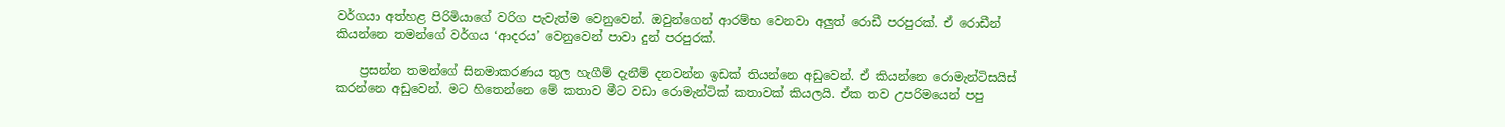වර්ගයා අත්හළ පිරිමියාගේ වරිග පැවැත්ම වෙනුවෙන්. ඔවුන්ගෙන් ආරම්භ වෙනවා අලුත් රොඩී පරපුරක්. ඒ රොඩීන් කියන්නෙ තමන්ගේ වර්ගය ‘ආදරය’ වෙනුවෙන් පාවා දුන් පරපුරක්.

    ප්‍රසන්න තමන්‍ගේ සිනමාකරණය තුල හැගීම් දැනීම් දනවන්න ඉඩක් තියන්නෙ අඩුවෙන්. ඒ කියන්නෙ රොමැන්ටිසයිස් කරන්නෙ අඩුවෙන්. මට හිතෙන්නෙ මේ කතාව මීට වඩා රොමැන්ටික් කතාවක් කියලයි. ඒක තව උපරිමයෙන් පපු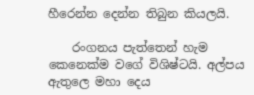හීරෙන්න දෙන්න තිබුන කියලයි.

    රංගනය පැත්තෙන් හැම කෙනෙක්ම වගේ විශිෂ්ටයි. අල්පය ඇතුලෙ මහා දෙය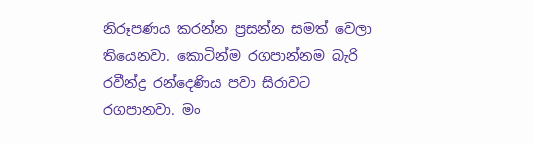නිරූපණය කරන්න ප්‍රසන්න සමත් වෙලා තියෙනවා. කොටින්ම රගපාන්නම බැරි රවීන්ද්‍ර රන්දෙණිය පවා සිරාවට රගපානවා. මං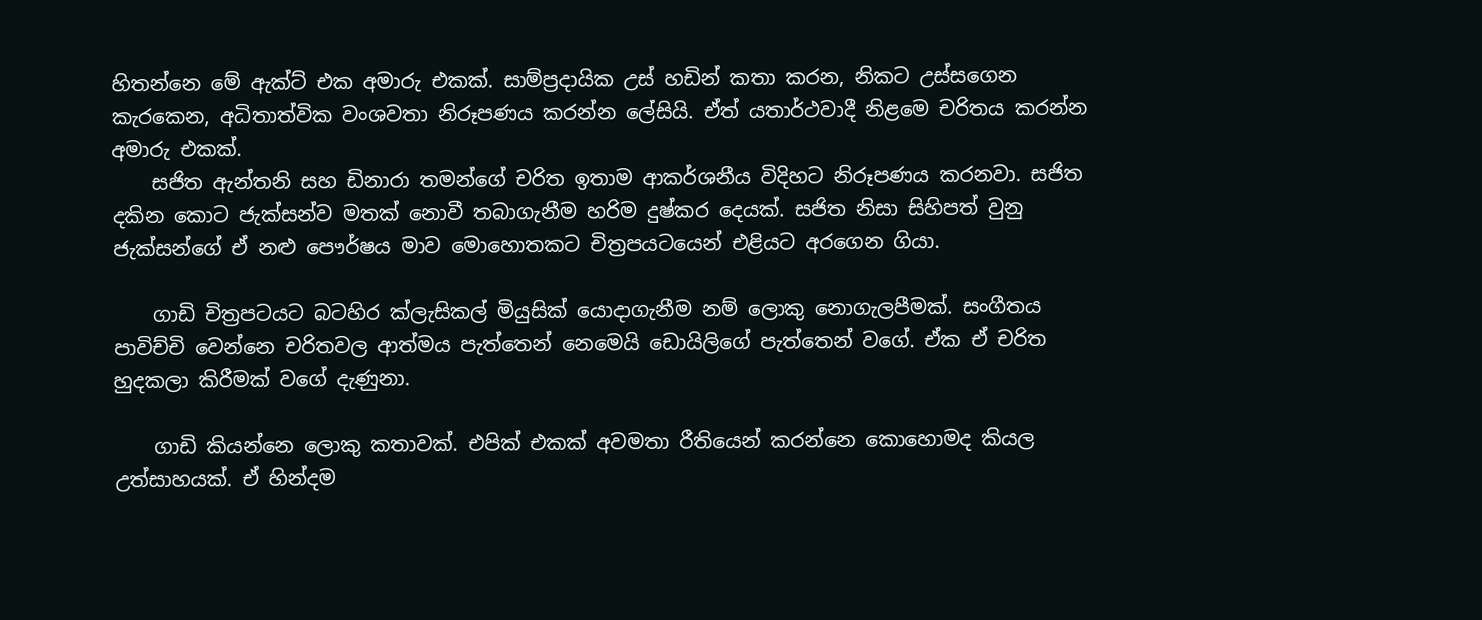හිතන්නෙ මේ ඇක්ට් එක අමාරු එකක්. සාම්ප්‍රදායික උස් හඩින් කතා කරන, නිකට උස්සගෙන කැරකෙන, අධිතාත්වික වංශවතා නිරූපණය කරන්න ලේසියි. ඒත් යතාර්ථවාදී නිළමෙ චරිතය කරන්න අමාරු එකක්.
    සජිත ඇන්තනි සහ ඩිනාරා තමන්ගේ චරිත ඉතාම ආකර්ශනීය විදිහට නිරූපණය කරනවා. සජිත දකින කොට ජැක්සන්ව මතක් නොවී තබාගැනීම හරිම දුෂ්කර දෙයක්. සජිත නිසා සිහිපත් වුනු ජැක්සන්ගේ ඒ නළු පෞර්ෂය මාව මො‍හොතකට චිත්‍රපයටයෙන් එළියට අරගෙන ගියා.

    ගාඩි චිත්‍රපටයට බටහිර ක්ලැසිකල් මියුසික් යොදාගැනීම නම් ලොකු නොගැලපීමක්. සංගීතය පාවිච්චි වෙන්නෙ චරිතවල ආත්මය පැත්තෙන් නෙමෙයි ඩොයිලිගේ පැත්තෙන් වගේ. ඒක ඒ චරිත හුදකලා කිරීමක් වගේ දැණුනා.

    ගාඩි කියන්නෙ ලොකු කතාවක්. එපික් එකක් අවමතා රීතියෙන් කරන්නෙ කොහොමද කියල උත්සාහයක්. ඒ හින්දම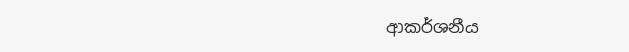ආකර්ශනීය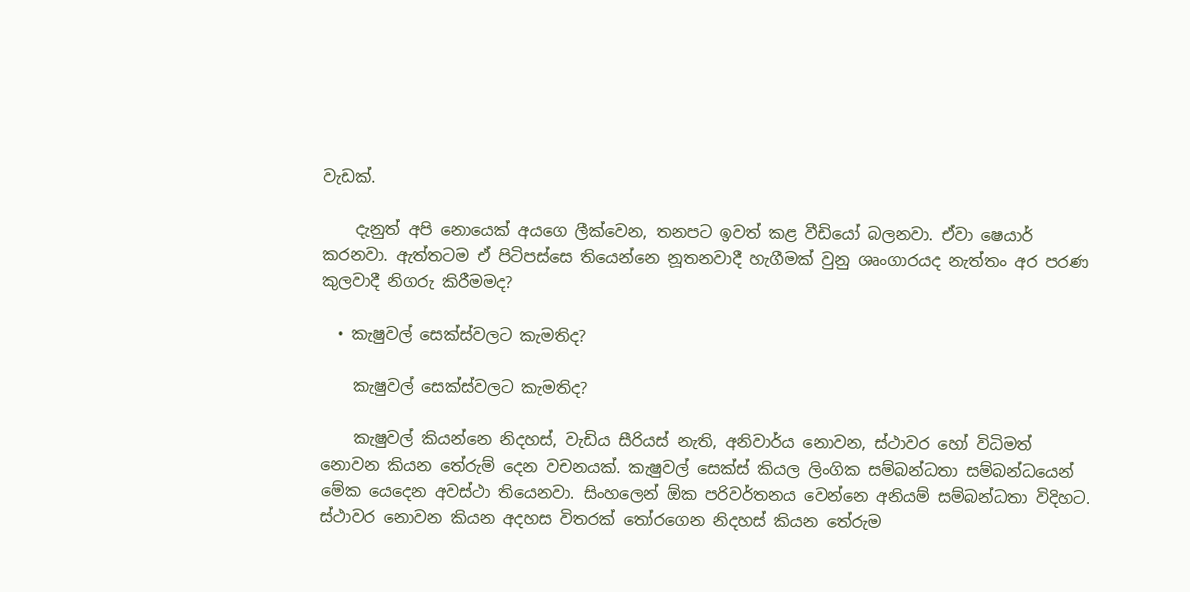වැඩක්.

    දැනුත් අපි නොයෙක් අයගෙ ලීක්වෙන, තනපට ඉවත් කළ වීඩියෝ බලනවා. ඒවා ෂෙයාර් කරනවා. ඇත්තටම ඒ පිටිපස්සෙ තියෙන්නෙ නූතනවාදී හැගීමක් වුනු ශෘංගාරයද නැත්තං අර පරණ කුලවාදී නිගරු කිරීමමද?

  • කැෂුවල් සෙක්ස්වලට කැමතිද?

    කැෂුවල් සෙක්ස්වලට කැමතිද?

    කැෂුවල් කියන්නෙ නිදහස්, වැඩිය සීරියස් නැති, අනිවාර්ය නොවන, ස්ථාවර හෝ විධිමත් නොවන කියන තේරුම් දෙන වචනයක්. කැෂුවල් සෙක්ස් කියල ලිංගික සම්බන්ධතා සම්බන්ධයෙන් මේක යෙදෙන අවස්ථා තියෙනවා. සිංහලෙන් ඕක පරිවර්තනය වෙන්නෙ අනියම් සම්බන්ධතා විදිහට. ස්ථාවර නොවන කියන අදහස විතරක් තෝරගෙන නිදහස් කියන තේරුම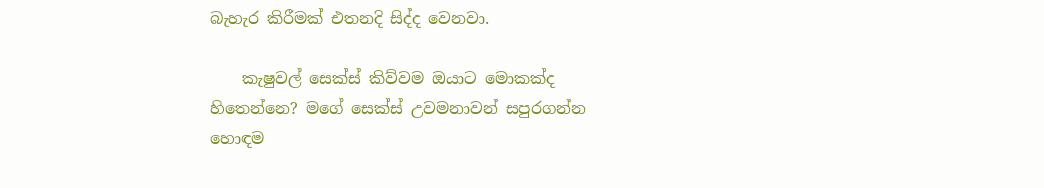බැහැර කිරීමක් එතනදි සිද්ද වෙනවා.

    කැෂුවල් සෙක්ස් කිව්වම ඔයාට මොකක්ද හිතෙන්නෙ? මගේ සෙක්ස් උවමනාවන් සපුරගන්න හොඳම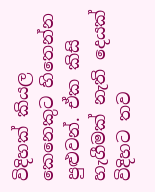විදිහක් කියල කෙනෙකුට හිතෙන්න පුළුවන්. ඒක කිසි හැගීමක් නැති දෙයක් විදිහට තව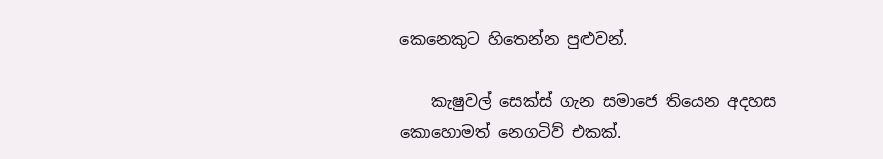කෙනෙකුට හිතෙන්න පුළුවන්.

    කැෂුවල් සෙක්ස් ගැන සමා‍ජෙ තියෙන අදහස කොහොමත් නෙගටිව් එකක්.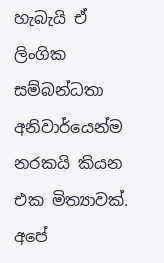හැබැයි ඒ ලිංගික සම්බන්ධතා අනිවාර්යෙන්ම නරකයි කියන එක මිත්‍යාවක්. අපේ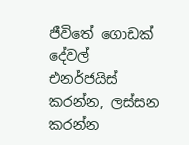ජීවිතේ ගොඩක් දේවල් එනර්ජයිස් කරන්න, ලස්සන කරන්න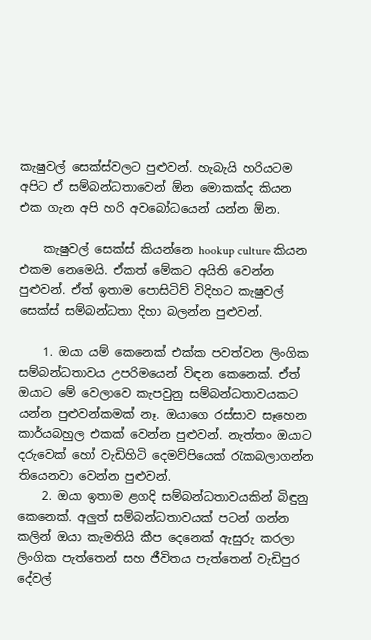කැෂුවල් සෙක්ස්වලට පුළුවන්. හැබැයි හරියටම අපිට ඒ සම්බන්ධතාවෙන් ඕන මොකක්ද කියන එක ගැන අපි හරි අව‍බෝධයෙන් යන්න ඕන.

    කැෂුවල් සෙක්ස් කියන්නෙ hookup culture කියන එකම නෙමෙයි. ඒකත් මේකට අයිති වෙන්න පුළුවන්. ඒත් ඉතාම පොසිටිව් විදිහට කැෂුවල් සෙක්ස් සම්බන්ධතා දිහා බලන්න පුළුවන්.

    1. ඔයා යම් කෙනෙක් එක්ක පවත්වන ලිංගික සම්බන්ධතාවය උපරිමයෙන් විඳන කෙනෙක්. ඒත් ඔයාට මේ වෙලාවෙ කැපවුනු සම්බන්ධතාවයකට යන්න පුළුවන්කමක් නෑ. ඔයාගෙ රස්සාව සෑහෙන කාර්යබහුල එකක් වෙන්න පුළුවන්. නැත්තං ඔයාට දරුවෙක් හෝ වැඩිහිටි දෙමව්පියෙක් රැකබලාගන්න තියෙනවා වෙන්න පුළුවන්.
    2. ඔයා ඉතාම ළගදි සම්බන්ධතාවයකින් බිඳුනු කෙනෙක්. අලු‍ත් සම්බන්ධතාවයක් පටන් ගන්න කලින් ඔයා කැමතියි කීප දෙනෙක් ඇසුරු කරලා ලිංගික පැත්තෙන් සහ ජීවිතය පැත්තෙන් වැඩිපුර දේවල්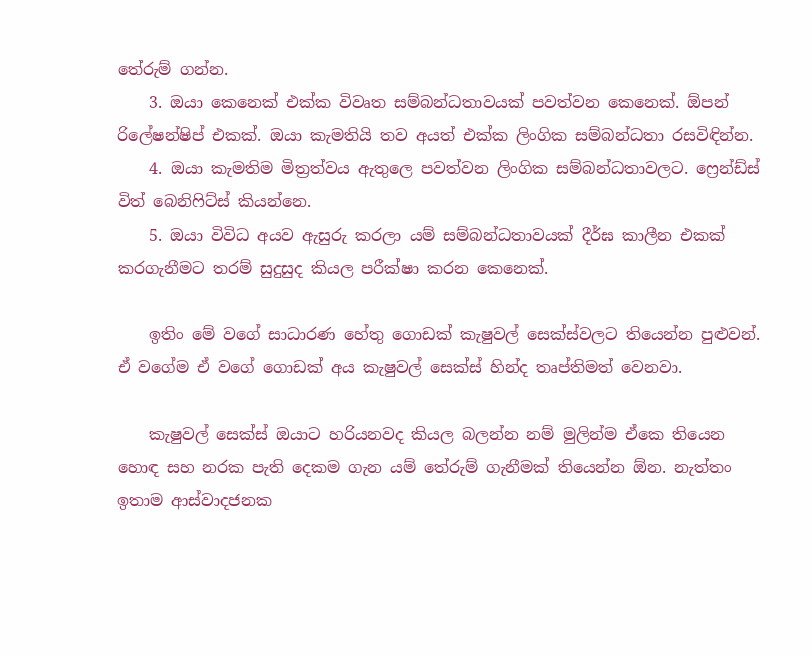තේරුම් ගන්න.
    3. ඔයා කෙනෙක් එක්ක විවෘත සම්බන්ධතාවයක් පවත්වන කෙනෙක්. ඕපන් රිලේෂන්ෂිප් එකක්. ඔයා කැමතියි තව අයත් එක්ක ලිංගික සම්බන්ධතා රසවිඳින්න.
    4. ඔයා කැමතිම මිත්‍රත්වය ඇතුලෙ පවත්වන ලිංගික සම්බන්ධතාවලට. ෆ්‍රෙන්ඩ්ස් විත් බෙනිෆිට්ස් කියන්නෙ.
    5. ඔයා විවිධ අයව ඇසුරු කරලා යම් සම්බන්ධතාවයක් දීර්ඝ කාලීන එකක් කරගැනීමට තරම් සුදුසුද කියල පරීක්ෂා කරන කෙනෙක්.

    ඉතිං මේ වගේ සාධාරණ හේතු ගොඩක් කැෂුවල් සෙක්ස්වලට තියෙන්න පුළුවන්. ඒ වගේම ඒ වගේ ගොඩක් අය කැෂුවල් සෙක්ස් හින්ද තෘප්තිමත් වෙනවා.

    කැෂුවල් සෙක්ස් ඔයාට හරියනවද කියල බලන්න නම් මුලින්ම ඒකෙ තියෙන හොඳ සහ නරක පැති දෙකම ගැන යම් තේරුම් ගැනීමක් තියෙන්න ඕන. නැත්තං ඉතාම ආස්වාදජනක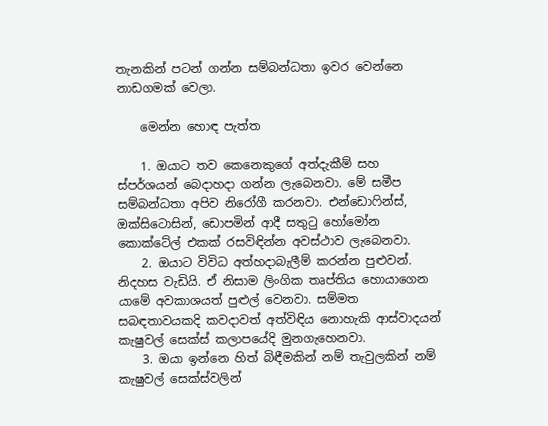තැනකින් පටන් ගන්න සම්බන්ධතා ඉවර වෙන්නෙ නාඩගමක් වෙලා.

    මෙන්න හොඳ පැත්ත

    1. ඔයාට තව කෙනෙකුගේ අත්දැකීම් සහ ස්පර්ශයන් බෙදාහදා ගන්න ලැබෙනවා. මේ සමීප සම්බන්ධතා අපිව නිරෝගී කරනවා. එන්ඩොෆින්ස්, ඔක්සිටොසින්, ඩොපමින් ආදී සතුටු හෝමෝන කොක්ටේල් එකක් රසවිඳින්න අවස්ථාව ලැබෙනවා.
    2. ඔයාට විවිධ අත්හදාබැලීම් කරන්න පුළුවන්. නිදහස වැඩියි. ඒ නිසාම ලිංගික තෘප්තිය හොයාගෙන යාමේ අවකාශයත් පුළුල් වෙනවා. සම්මත සබඳතාවයකදි කවදාවත් අත්විඳිය නොහැකි ආස්වාදයන් කැෂුවල් සෙක්ස් කලාපයේදි මුනගැහෙනවා.
    3. ඔයා ඉන්නෙ හිත් බිඳීමකින් නම් තැවුලකින් නම් කැෂුවල් සෙක්ස්වලින්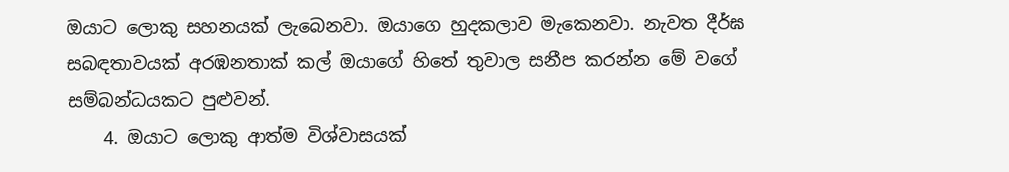ඔයාට ලොකු සහනයක් ලැබෙනවා. ඔයාගෙ හුදකලාව මැකෙනවා. නැවත දීර්ඝ සබඳතාවයක් අරඹනතාක් කල් ඔයාගේ හිතේ තුවාල සනීප කරන්න මේ වගේ සම්බන්ධයකට පුළුවන්.
    4. ඔයාට ලොකු ආත්ම විශ්වාසයක්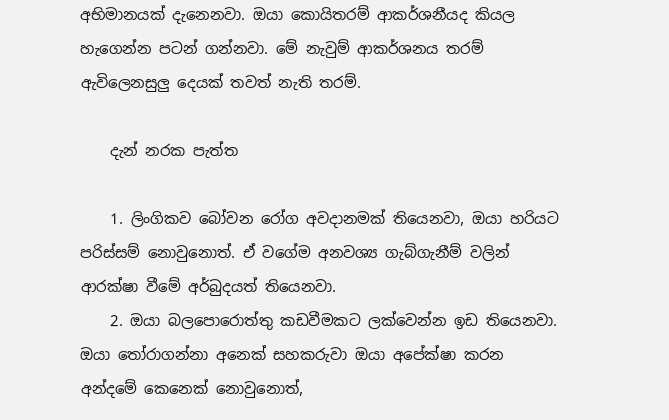අභිමානයක් දැනෙනවා. ඔයා කොයිතරම් ආකර්ශනීයද කියල හැගෙන්න පටන් ගන්නවා. මේ නැවුම් ආකර්ශනය තරම් ඇවිලෙනසුලු දෙයක් තවත් නැති තරම්.

    දැන් නරක පැත්ත

    1. ලිංගිකව බෝවන රෝග අවදානමක් තියෙනවා, ඔයා හරියට පරිස්සම් නොවුනොත්. ඒ වගේම අනවශ්‍ය ගැබ්ගැනීම් වලින් ආරක්ෂා වීමේ අර්බුදයත් තියෙනවා.
    2. ඔයා බලපොරොත්තු කඩවීමකට ලක්වෙන්න ඉඩ තියෙනවා. ඔයා තෝරාගන්නා අනෙක් සහකරුවා ඔයා අපේක්ෂා කරන අන්දමේ කෙනෙක් නොවුනොත්,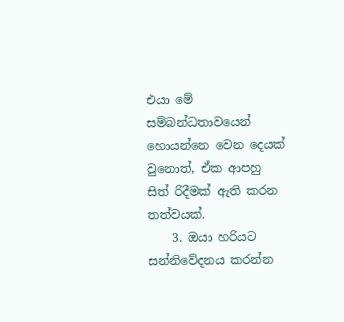එයා මේ සම්බන්ධතාවයෙන් හොයන්නෙ වෙන දෙයක් වුනොත්, ඒක ආපහු සිත් රිදීමක් ඇති කරන තත්වයක්.
    3. ඔයා හරියට සන්නි‍වේදනය කරන්න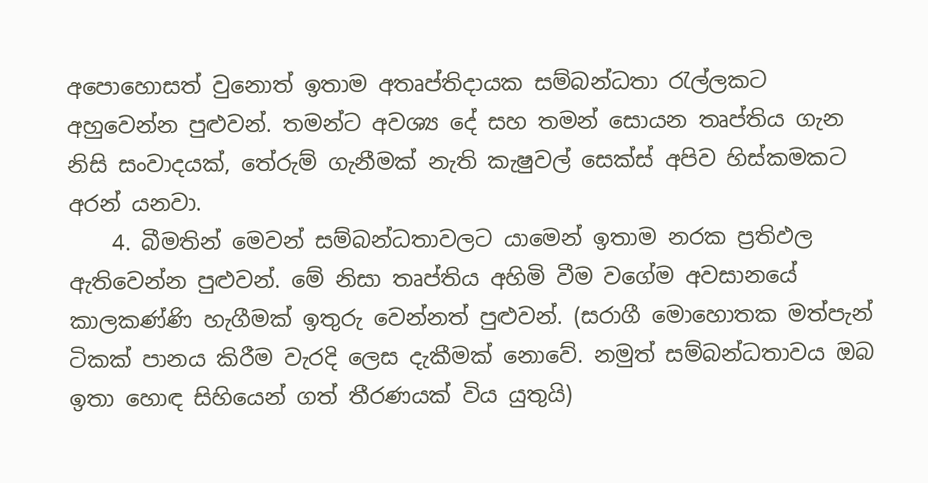අපොහොසත් වුනොත් ඉතාම අතෘප්තිදායක සම්බන්ධතා රැල්ලකට අහුවෙන්න පුළුවන්. තමන්ට අවශ්‍ය දේ සහ තමන් සොයන තෘප්තිය ගැන නිසි සංවාදයක්, තේරුම් ගැනීමක් නැති කැෂුවල් සෙක්ස් අපිව හිස්කමකට අරන් යනවා.
    4. බීමතින් මෙවන් සම්බන්ධතාවලට යාමෙන් ඉතාම නරක ප්‍රතිඵල ඇතිවෙන්න පුළුවන්. මේ නිසා තෘප්තිය අහිමි වීම වගේම අවසානයේ කාලකණ්ණි හැගීමක් ඉතුරු වෙන්නත් පුළුවන්. (සරාගී මොහොතක මත්පැන් ටිකක් පානය කිරීම වැරදි ලෙස දැකීමක් නොවේ. නමුත් සම්බන්ධතාවය ඔබ ඉතා හොඳ සිහියෙන් ගත් තීරණයක් විය යුතුයි)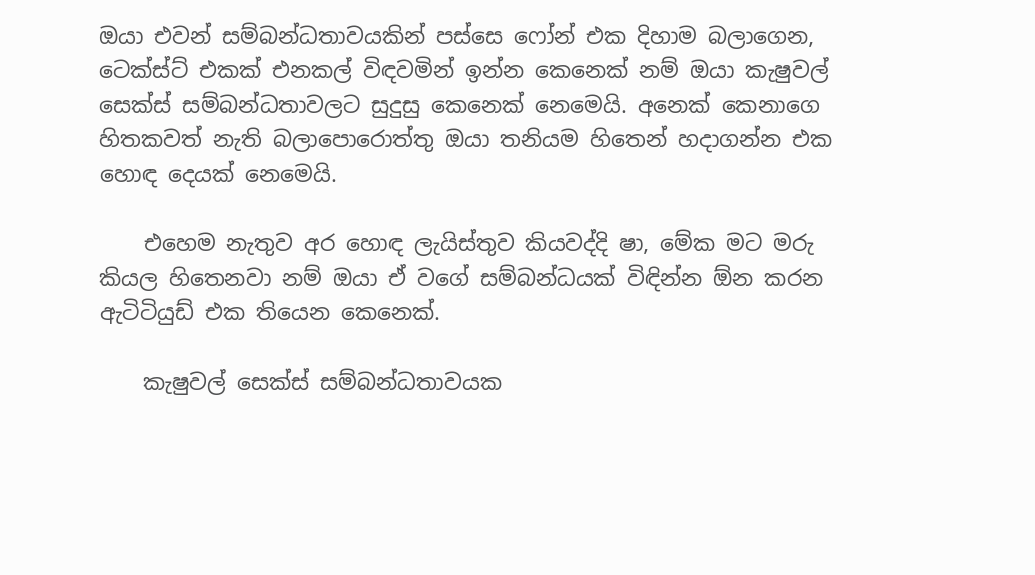ඔයා එවන් සම්බන්ධතාවයකින් පස්සෙ ෆෝන් එක දිහාම බලාගෙන, ටෙක්ස්ට් එකක් එනකල් විඳවමින් ඉන්න කෙනෙක් නම් ඔයා කැෂුවල් සෙක්ස් සම්බන්ධතාවලට සුදුසු කෙනෙක් නෙමෙයි. අනෙක් කෙනාගෙ හිතකවත් නැති බලාපොරොත්තු ඔයා තනියම හිතෙන් හදාගන්න එක හොඳ දෙයක් නෙමෙයි.

    එහෙම නැතුව අර හොඳ ලැයිස්තුව කියවද්දි ෂා, මේක මට මරු කියල හිතෙනවා නම් ඔයා ඒ වගේ සම්බන්ධයක් විඳින්න ඕන කරන ඇටිටියුඩ් එක තියෙන කෙනෙක්.

    කැෂුවල් සෙක්ස් සම්බන්ධතාවයක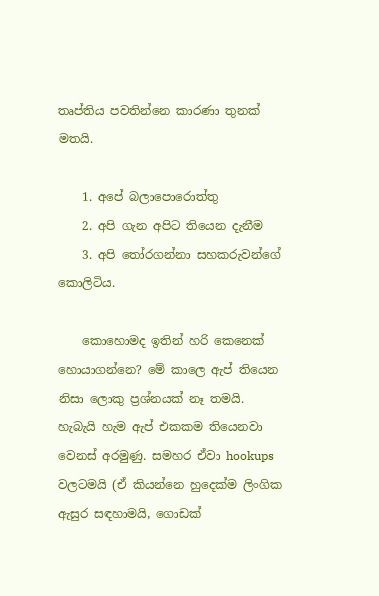තෘප්තිය පවතින්නෙ කාරණා තුනක් මතයි.

    1. අපේ බලාපොරොත්තු
    2. අ‍පි ගැන අපිට තියෙන දැනීම
    3. අපි තෝරගන්නා සහකරුවන්ගේ කොලිටිය.

    කොහොමද ඉතින් හරි කෙනෙක් හොයාගන්නෙ? මේ කාලෙ ඇප් තියෙන නිසා ලොකු ප්‍රශ්නයක් නෑ තමයි. හැබැයි හැම ඇප් එකකම තියෙනවා වෙනස් අරමුණු. සමහර ඒවා hookups වලටමයි (ඒ කියන්න‍ෙ හුදෙක්ම ලිංගික ඇසුර සඳහාමයි, ගොඩක්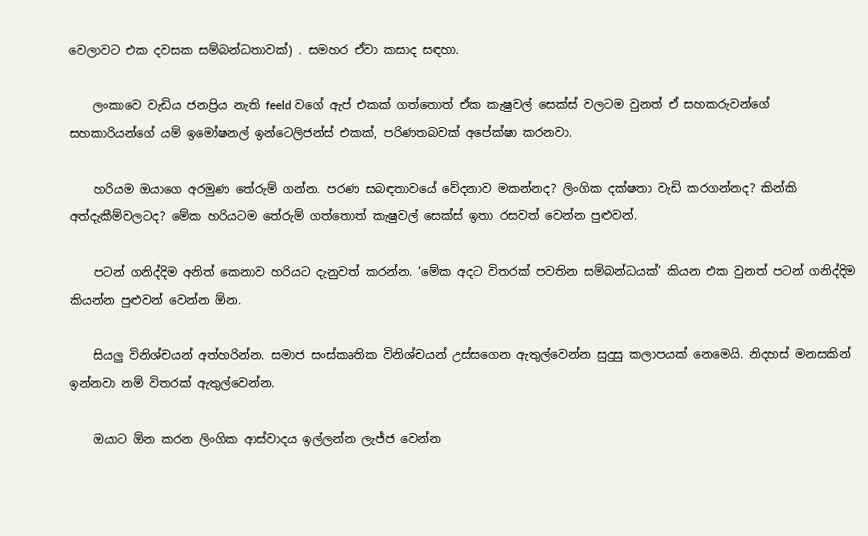වෙලාවට එක දවසක සම්බන්ධතාවක්) . සමහර ඒවා කසාද සඳහා.

    ලංකාවෙ වැඩිය ජනප්‍රිය නැති feeld වගේ ඇප් එකක් ගත්තොත් ඒක කැෂුවල් සෙක්ස් වලටම වුනත් ඒ සහකරුවන්ගේ සහකාරියන්ගේ යම් ඉමෝෂනල් ඉන්ටෙලිජන්ස් එකක්, පරිණතබවක් අපේක්ෂා කරනවා.

    හරියම ඔයාගෙ අරමුණ තේරුම් ගන්න. පරණ සබඳතාවයේ වේදනාව මකන්නද? ලිංගික දක්ෂතා වැඩි කරගන්නද? කින්කි අත්දැකීම්වලටද? මේක හරියටම තේරුම් ගත්තොත් කැෂුවල් සෙක්ස් ඉතා රසවත් වෙන්න පුළුවන්.

    පටන් ගනිද්දිම අනිත් කෙනාව හරියට දැනුවත් කරන්න. ‘මේක අදට විතරක් පවතින සම්බන්ධයක්’ කියන එක වුනත් පටන් ගනිද්දිම කියන්න පුළුවන් වෙන්න ඕන.

    සියලු විනිශ්චයන් අත්හරින්න. සමාජ සංස්කෘතික විනිශ්චයන් උස්සගෙන ඇතුල්වෙන්න සුදුසු කලාපයක් නෙමෙයි. නිදහස් මනසකින් ඉන්නවා නම් විතරක් ඇතුල්වෙන්න.

    ඔයාට ඕන කරන ලිංගික ආස්වාදය ඉල්ලන්න ලැජ්ජ වෙන්න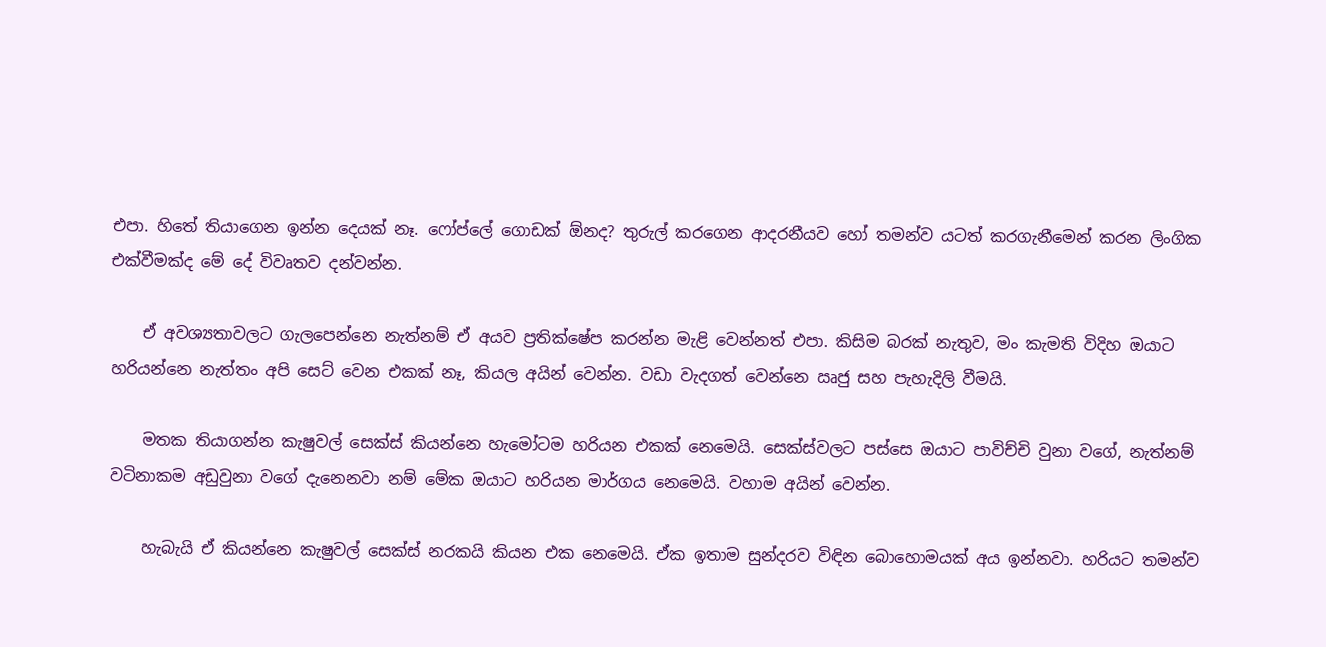එපා. හිතේ තියාගෙන ඉන්න දෙයක් නෑ. ෆෝප්ලේ ගොඩක් ඕනද? තුරුල් කරගෙන ආදරනීයව හෝ තමන්ව යටත් කරගැනීමෙන් කරන ලිංගික එක්වීමක්ද මේ දේ විවෘතව දන්වන්න.

    ඒ අවශ්‍යතාවලට ගැලපෙන්නෙ නැත්නම් ඒ අයව ප්‍රතික්ෂේප කරන්න මැළි වෙන්නත් එපා. කිසිම බරක් නැතුව, මං කැමති විදිහ ඔයාට හරියන්නෙ නැත්තං අපි සෙට් වෙන එකක් නෑ, කියල අයින් වෙන්න. වඩා වැදගත් වෙන්නෙ ඍජු සහ පැහැදිලි වීමයි.

    මතක තියාගන්න කැෂුවල් සෙක්ස් කියන්නෙ හැමෝටම හරියන එකක් නෙමෙයි. සෙක්ස්වලට පස්සෙ ඔයාට පාවිච්චි වුනා වගේ, නැත්නම් වටිනාකම අඩුවුනා වගේ දැනෙනවා නම් මේක ඔයාට හරියන මාර්ගය නෙමෙයි. වහාම අයින් වෙන්න.

    හැබැයි ඒ කියන්නෙ කැෂුවල් සෙක්ස් නරකයි කියන එක නෙමෙයි. ඒක ඉතාම සුන්දරව විඳින බොහොමයක් අය ඉන්නවා. හරියට තමන්ව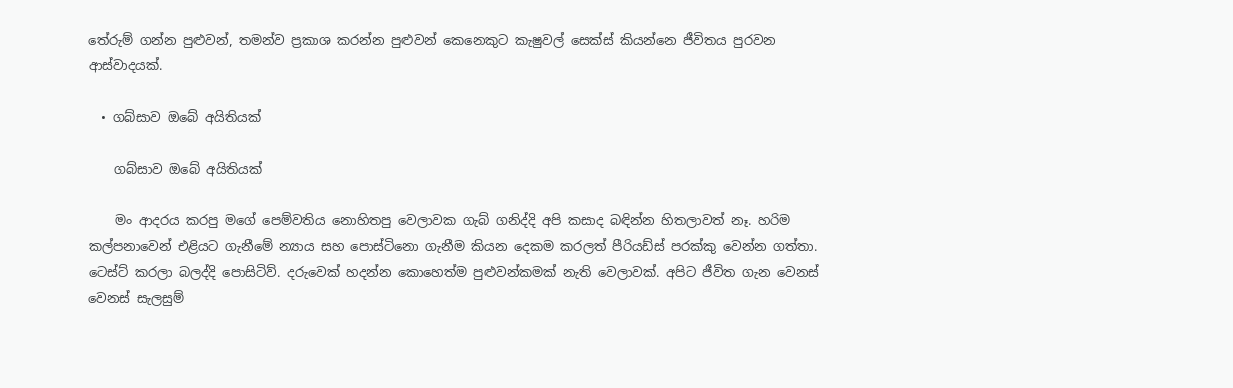තේරුම් ගන්න පුළුවන්, තමන්ව ප්‍රකාශ කරන්න පුළුවන් කෙනෙකුට කැෂුවල් සෙක්ස් කියන්නෙ ජීවිතය පුරවන ආස්වාදයක්.

  • ගබ්සාව ඔබේ අයිතියක්

    ගබ්සාව ඔබේ අයිතියක්

    මං ආදරය කරපු මගේ පෙම්වතිය නොහිතපු වෙලාවක ගැබ් ගනිද්දි අපි කසාද බඳින්න හිතලාවත් නෑ. හරිම කල්පනාවෙන් එළියට ගැනීමේ න්‍යාය සහ පොස්ටිනො ගැනීම කියන දෙකම කරලත් පීරියඩ්ස් පරක්කු වෙන්න ගත්තා. ටෙස්ට් කරලා බලද්දි පොසිටිව්. දරුවෙක් හදන්න කොහෙත්ම පුළුවන්කමක් නැති වෙලාවක්. අපිට ජීවිත ගැන වෙනස් වෙනස් සැලසුම්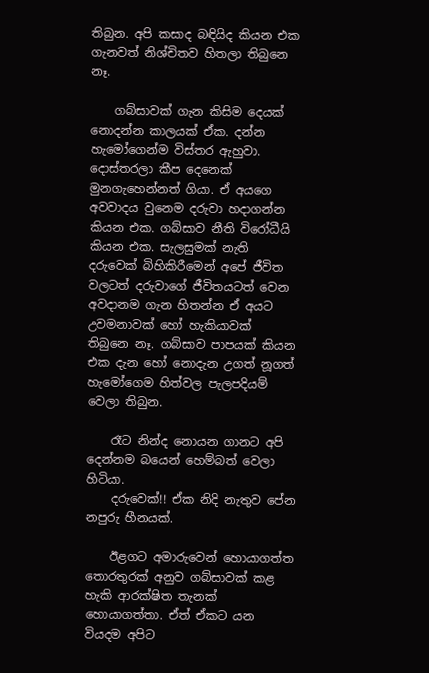තිබුන. අපි කසාද බඳියිද කියන එක ගැනවත් නිශ්චිතව හිතලා තිබුනෙ නෑ.

    ගබ්සාවක් ගැන කිසිම දෙයක් නොදන්න කාලයක් ඒක. දන්න හැමෝගෙන්ම විස්තර ඇහුවා. දොස්තරලා කීප දෙනෙක් මුනගැහෙන්නත් ගියා. ඒ අයගෙ අවවාදය වුනෙම දරුවා හදාගන්න කියන එක. ගබ්සාව නීති විරෝධීයි කියන එක. සැලසුමක් නැති දරුවෙක් බිහිකිරීමෙන් අපේ ජීවිත වලටත් දරුවාගේ ජීවිතයටත් වෙන අවදානම ගැන හිතන්න ඒ අයට උවමනාවක් හෝ හැකියාවක් තිබුනෙ නෑ. ගබ්සාව පාපයක් කියන එක දැන හෝ නොදැන උගත් නූගත් හැමෝගෙම හිත්වල පැලපදියම් වෙලා තිබුන.

    රෑට නින්ද නොයන ගානට අපි දෙන්නම බයෙන් හෙම්බත් වෙලා හිටියා.
    දරුවෙක්!! ඒක නිදි නැතුව පේන නපුරු හීනයක්.

    ඊළගට අමාරුවෙන් හොයාගත්ත තොරතුරක් අනුව ගබ්සාවක් කළ හැකි ආරක්ෂිත තැනක් හොයාගත්තා. ඒත් ඒකට යන වියදම අපිට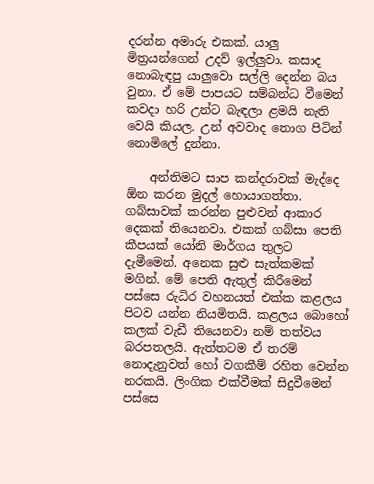දරන්න අමාරු එකක්. යාලු මිත්‍රයන්ගෙන් උදව් ඉල්ලුවා. කසාද නොබැඳපු යාලුවො සල්ලි දෙන්න බය වුනා. ඒ මේ පාපයට සම්බන්ධ වීමෙන් කවදා හරි උන්ට බැඳලා ළමයි නැති වෙයි කියල. උන් අවවාද තොග පිටින් නොමිලේ දුන්නා.

    අන්තිමට සාප කන්දරාවක් මැද්දෙ ඕන කරන මුදල් හොයාගත්තා. ගබ්සාවක් කරන්න පුළුවන් ආකාර දෙකක් තියෙනවා. එකක් ගබ්සා පෙති කීපයක් යෝනි මාර්ගය තුලට දැමීමෙන්. අනෙක සුළු සැත්කමක් මගින්. මේ පෙති ඇතුල් කිරීමෙන් පස්සෙ රුධිර වහනයත් එක්ක කළලය පිටව යන්න නියමිතයි. කළලය බොහෝ කලක් වැඩී තියෙනවා නම් තත්වය බරපතලයි. ඇත්තටම ඒ තරම් නොදැනුවත් හෝ වගකීම් රහිත වෙන්න නරකයි. ලිංගික එක්වීමක් සිදුවීමෙන් පස්සෙ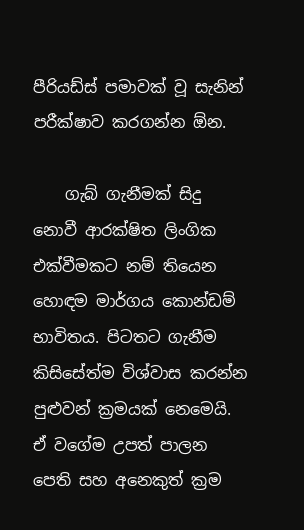පීරියඩ්ස් පමාවක් වූ සැනින් පරීක්ෂාව කරගන්න ඕන.

    ගැබ් ගැනීමක් සිදු නොවී ආරක්ෂිත ලිංගික එක්වීමකට නම් තියෙන හොඳම මාර්ගය කොන්ඩම් භාවිතය. පිටතට ගැනීම කිසිසේත්ම විශ්වාස කරන්න පුළුවන් ක්‍රමයක් නෙමෙයි. ඒ වගේම උපත් පාලන පෙති සහ අනෙකුත් ක්‍රම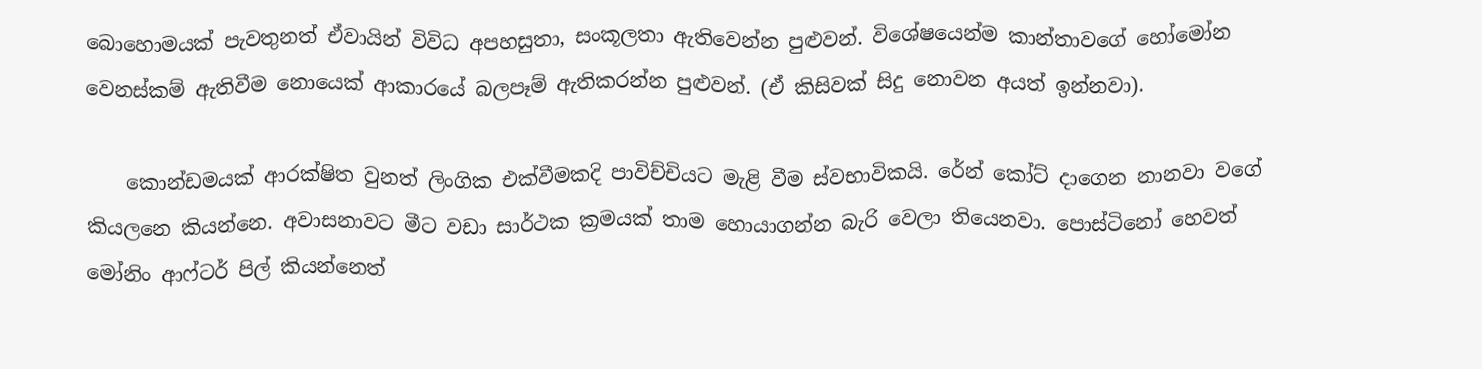බොහොමයක් පැවතුනත් ඒවායින් විවිධ අපහසුතා, සංකූලතා ඇතිවෙන්න පුළුවන්. විශේෂයෙන්ම කාන්තාවගේ හෝමෝන වෙනස්කම් ඇතිවීම නොයෙක් ආකාරයේ බලපෑම් ඇතිකරන්න පුළුවන්. (ඒ කිසිවක් සිදු නොවන අයත් ඉන්නවා).

    කොන්ඩමයක් ආරක්ෂිත වුනත් ලිංගික එක්වීමකදි පාවිච්චියට මැළි වීම ස්වභාවිකයි. රේන් කෝට් දාගෙන නානවා වගේ කියලනෙ කියන්නෙ. අවාසනාවට මීට වඩා සාර්ථක ක්‍රමයක් තාම හොයාගන්න බැරි වෙලා තියෙනවා. පොස්ටිනෝ හෙවත් මෝනිං ආෆ්ටර් පිල් කියන්නෙත්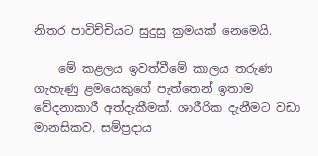නිතර පාවිච්චියට සුදුසු ක්‍රමයක් නෙමෙයි.

    මේ කළලය ඉවත්වීමේ කාලය තරුණ ගැහැණු ළමයෙකුගේ පැත්තෙන් ඉතාම වේදනාකාරී අත්දැකීමක්. ශාරීරික දැනීමට වඩා මානසිකව. සම්ප්‍රදාය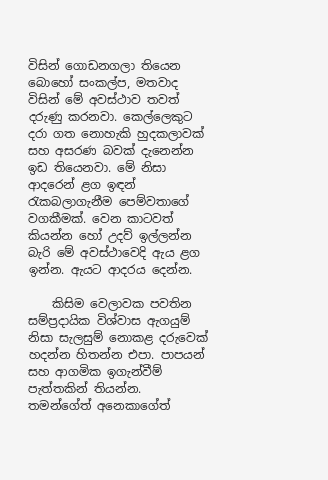විසින් ගොඩනගලා තියෙන බොහෝ සංකල්ප, මතවාද විසින් මේ අවස්ථාව තවත් දරුණු කරනවා. කෙල්ලෙකුට දරා ගත නොහැකි හුදකලාවක් සහ අසරණ බවක් දැනෙන්න ඉඩ තියෙනවා. මේ නිසා ආදරෙන් ළග ඉඳන් රැකබලාගැනීම පෙම්වතාගේ වගකීමක්. වෙන කාටවත් කියන්න හෝ උදව් ඉල්ලන්න බැරි මේ අවස්ථාවෙදි ඇය ළග ඉන්න. ඇයට ආදරය දෙන්න.

    කිසිම වෙලාවක පවතින සම්ප්‍රදායික විශ්වාස ඇගයුම් නිසා සැලසුම් නොකළ දරුවෙක් හදන්න හිතන්න එපා. පාපයන් සහ ආගමික ඉගැන්වීම් පැත්තකින් තියන්න. තමන්ගේත් අනෙකාගේත්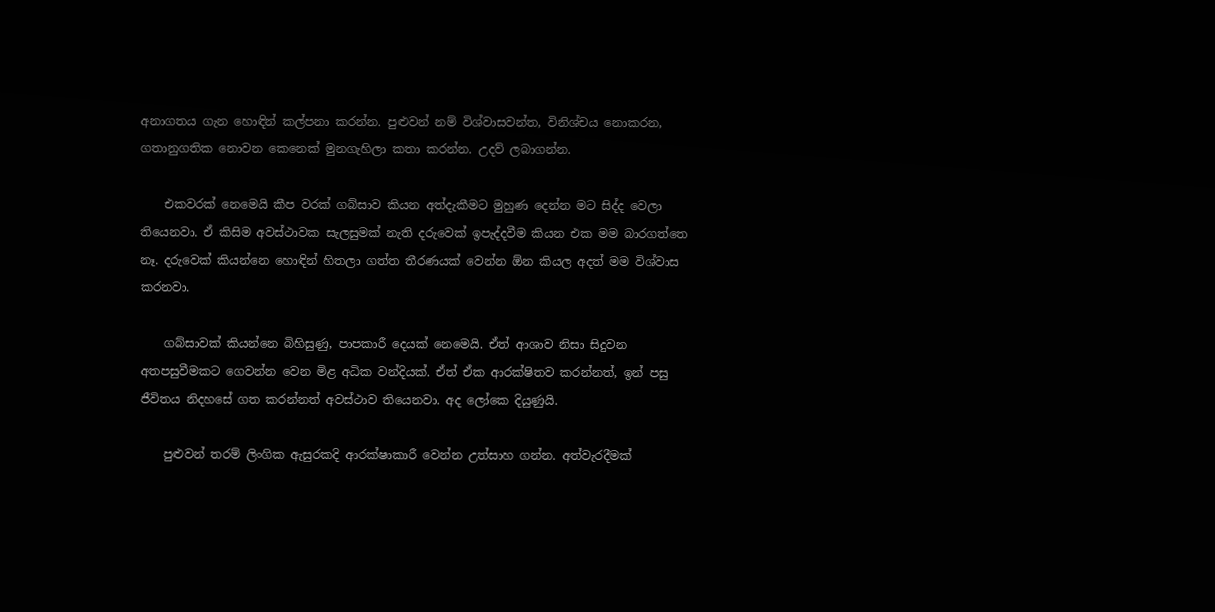අනාගතය ගැන හොඳින් කල්පනා කරන්න. පුළුවන් නම් විශ්වාසවන්ත, විනිශ්චය නොකරන, ගතානුගතික නොවන කෙනෙක් මුනගැහිලා කතා කරන්න. උදව් ලබාගන්න.

    එකවරක් නෙමෙයි කීප වරක් ගබ්සාව කියන අත්දැකීමට මුහුණ දෙන්න මට සිද්ද වෙලා තියෙනවා. ඒ කිසිම අවස්ථාවක සැලසුමක් නැති දරුවෙක් ඉපැද්දවීම කියන එක මම බාරගත්තෙ නෑ. දරුවෙක් කියන්නෙ හොඳින් හිතලා ගත්ත තීරණයක් වෙන්න ඕන කියල අදත් මම විශ්වාස කරනවා.

    ගබ්සාවක් කියන්නෙ බිහිසුණු, පාපකාරී දෙයක් නෙමෙයි. ඒත් ආශාව නිසා සිදුවන අතපසුවීමකට ගෙවන්න වෙන මිළ අධික වන්දියක්. ඒත් ඒක ආරක්ෂිතව කරන්නත්, ඉන් පසු ජීවිතය නිදහසේ ගත කරන්නත් අවස්ථාව තියෙනවා. අද ලෝකෙ දියුණුයි.

    පුළුවන් තරම් ලිංගික ඇසුරකදි ආරක්ෂාකාරී වෙන්න උත්සාහ ගන්න. අත්වැරදීමක්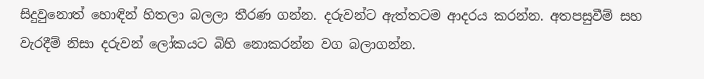සිදු‍වුනොත් හොඳින් හිතලා බලලා තීරණ ගන්න. දරුවන්ට ඇත්තටම ආදරය කරන්න. අතපසුවීම් සහ වැරදීම් නිසා දරුවන් ලෝකයට බිහි නොකරන්න වග බලාගන්න.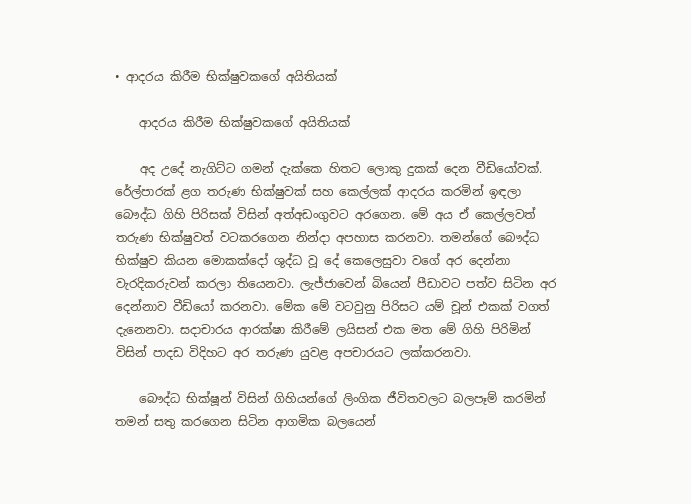• ආදරය කිරීම භික්ෂුවකගේ අයිතියක්

    ආදරය කිරීම භික්ෂුවකගේ අයිතියක්

    අද උදේ නැගිට්ට ගමන් දැක්කෙ හිතට ලොකු දුකක් දෙන වීඩියෝවක්. රේල්පාරක් ළග තරුණ භික්ෂුවක් සහ කෙල්ලක් ආදරය කරමින් ඉඳලා බෞද්ධ ගිහි පිරිසක් විසින් අත්අඩංගුවට අරගෙන. මේ අය ඒ කෙල්ලවත් තරුණ භික්ෂුවත් වටකරගෙන නින්දා අපහාස කරනවා. තමන්ගේ බෞද්ධ භික්ෂුව කියන මොකක්දෝ ශුද්ධ වූ දේ කෙලෙසුවා වගේ අර දෙන්නා වැරදිකරුවන් කරලා තියෙනවා. ලැජ්ජාවෙන් බියෙන් පීඩාවට පත්ව සිටින අර දෙන්නාව වීඩියෝ කරනවා. මේක මේ වටවුනු පිරිසට යම් චූන් එකක් වගත් දැනෙනවා. සදාචාරය ආරක්ෂා කිරීමේ ලයිසන් එක මත මේ ගිහි පිරිමින් විසින් පාදඩ විදිහට අර තරුණ යුවළ අපචාරයට ලක්කරනවා.

    බෞද්ධ භික්ෂූන් විසින් ගිහියන්ගේ ලිංගික ජීවිතවලට බලපෑම් කරමින් තමන් සතු කරගෙන සිටින ආගමික බලයෙන්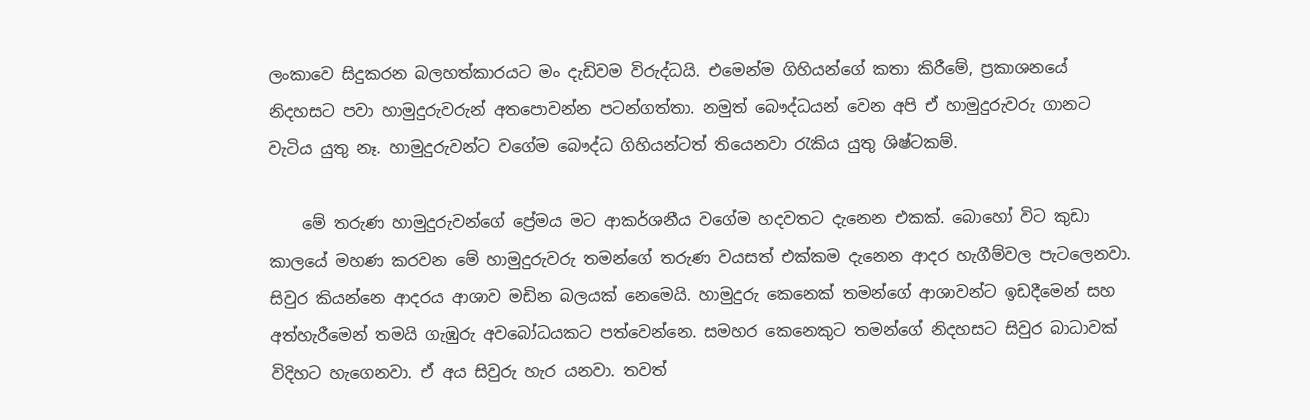ලංකාවෙ සිදුකරන බලහත්කාරයට මං දැඩිවම විරුද්ධයි. එමෙන්ම ගිහියන්ගේ කතා කිරීමේ, ප්‍රකාශනයේ නිදහසට පවා හාමුදුරුවරුන් අතපොවන්න පටන්ගත්තා. නමුත් බෞද්ධයන් වෙන අපි ඒ හාමුදුරුවරු ගානට වැටිය යුතු නෑ. හාමුදුරුවන්ට වගේම බෞද්ධ ගිහියන්ටත් තියෙනවා රැකිය යුතු ශිෂ්ටකම්.

    මේ තරුණ හාමුදුරුවන්ගේ ප්‍රේමය මට ආකර්ශනීය වගේම හදවතට දැනෙන එකක්. බොහෝ විට කුඩා කාලයේ මහණ කරවන මේ හාමුදුරුවරු තමන්ගේ තරුණ වයසත් එක්කම දැනෙන ආදර හැගීම්වල පැටලෙනවා. සිවුර කියන්නෙ ආදරය ආශාව මඩින බලයක් නෙමෙයි. හාමුදුරු කෙනෙක් තමන්ගේ ආශාවන්ට ඉඩදීමෙන් සහ අත්හැරීමෙන් තමයි ගැඹුරු අවබෝධයකට පත්වෙන්නෙ. සමහර කෙනෙකුට තමන්ගේ නිදහසට සිවුර බාධාවක් විදිහට හැගෙනවා. ඒ අය සිවුරු හැර යනවා. තවත්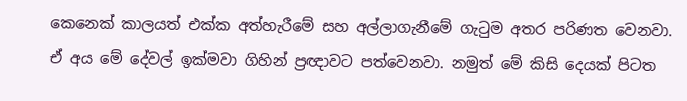කෙනෙක් කාලයත් එක්ක අත්හැරීමේ සහ අල්ලාගැනීමේ ගැටුම අතර පරිණත වෙනවා. ඒ අය මේ දේවල් ඉක්මවා ගිහින් ප්‍රඥාවට පත්වෙනවා. නමුත් මේ කිසි දෙයක් පිටත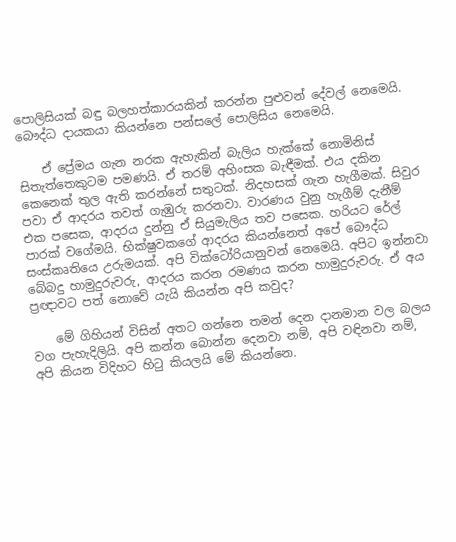පොලිසියක් බඳු බලහත්කාරයකින් කරන්න පුළුවන් දේවල් නෙමෙයි. බෞද්ධ දායකයා කියන්නෙ පන්සලේ පොලිසිය නෙමෙයි.

    ඒ ප්‍රේමය ගැන නරක ඇහැකින් බැලිය හැක්කේ නොමිනිස් සිතැත්තෙකුටම පමණයි. ඒ තරම් අහිංසක බැඳීමක්. එය දකින කෙනෙක් තුල ඇති කරන්නේ සතුටක්. නිදහසක් ගැන හැගීමක්. සිවුර පවා ඒ ආදරය තවත් ගැඹුරු කරනවා. වාරණය වුනු හැගීම් දැනීම් එක පසෙක, ආදරය දුන්නු ඒ සියුමැලිය තව පසෙක. හරියට රේල් පාරක් ‍වගේමයි. භික්ෂුවකගේ ආදරය කියන්නෙත් අපේ බෞද්ධ සංස්කෘතියෙ උරුමයක්. අපි වික්ටෝරියානුවන් නෙමෙයි. අපිට ඉන්නවා බේබදු හාමුදුරුවරු, ආදරය කරන රමණය කරන හාමුදුරුවරු. ඒ අය ප්‍රඥාවට පත් නොවේ යැයි කියන්න අපි කවුද?

    මේ ගිහියන් විසින් අතට ගන්නෙ තමන් දෙන දානමාන වල බලය වග පැහැදිලියි. අපි කන්න බොන්න දෙනවා නම්, අපි වඳිනවා නම්, අපි කියන විදිහට හිටු කියලයි මේ කියන්නෙ.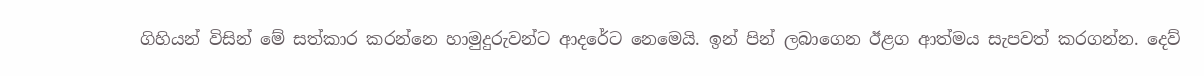ගිහියන් විසින් මේ සත්කාර කරන්නෙ හාමුදුරුවන්ට ආදරේට නෙමෙයි. ඉන් පින් ලබාගෙන ඊළග ආත්මය සැපවත් කරගන්න. දෙව්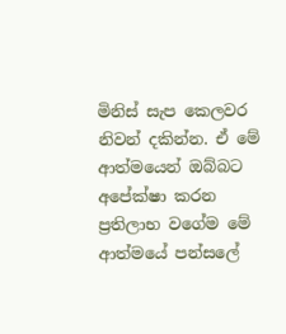මිනිස් සැප කෙලවර නිවන් දකින්න. ඒ මේ ආත්මයෙන් ඔබ්බට අපේක්ෂා කරන ප්‍රතිලාභ ‍වගේම මේ ආත්මයේ පන්සලේ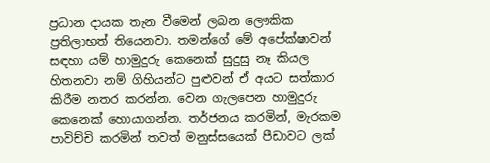ප්‍රධාන දායක තැන වීමෙන් ලබන ලෞකික ප්‍රතිලාභත් තියෙනවා. තමන්ගේ මේ අපේක්ෂාවන් සඳහා යම් හාමුදුරු කෙනෙක් සුදුසු නෑ කියල හිතනවා නම් ගිහියන්ට පුළුවන් ඒ අයට සත්කාර කිරීම නතර කරන්න. වෙන ගැලපෙන හාමුදුරු කෙනෙක් හොයාගන්න. තර්ජනය කරමින්, මැරකම පාවිච්චි කරමින් තවත් මනුස්සයෙක් පීඩාවට ලක්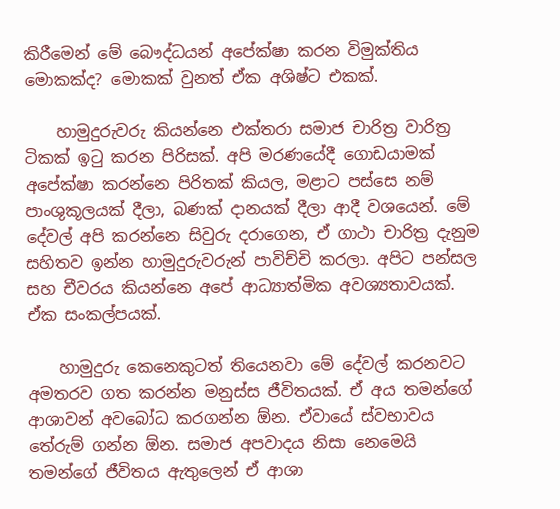කිරීමෙන් මේ බෞද්ධයන් අප‍ේක්ෂා කරන විමුක්තිය මොකක්ද? මොකක් වුනත් ඒක අශිෂ්ට එකක්.

    හාමුදුරුවරු කියන්නෙ එක්තරා සමාජ චාරිත්‍ර වාරිත්‍ර ටිකක් ඉටු කරන පිරිසක්. අපි මරණයේදී ගොඩයාමක් අප‍ේක්ෂා කරන්නෙ පිරිතක් කියල, මළාට පස්සෙ නම් පාංශුකූලයක් දීලා, බණක් දානයක් දීලා ආදී වශයෙන්. මේ දේවල් අපි කරන්නෙ සිවුරු දරාගෙන, ඒ ගාථා චාරිත්‍ර දැනුම සහිතව ඉන්න හාමුදුරුවරුන් පාවිච්චි කරලා. අපිට පන්සල සහ චීවරය කියන්නෙ අපේ ආධ්‍යාත්මික අවශ්‍යතාවයක්. ඒක සංකල්පයක්.

    හාමුදුරු කෙනෙකුටත් තියෙනවා මේ දේවල් කරනවට අමතරව ගත කරන්න මනුස්ස ජීවිතයක්. ඒ අය තමන්ගේ ආශාවන් අවබෝධ කරගන්න ඕන. ඒවායේ ස්වභාවය තේරුම් ගන්න ඕන. සමාජ අපවාදය නිසා නෙමෙයි තමන්ගේ ජීවිතය ඇතුලෙන් ඒ ආශා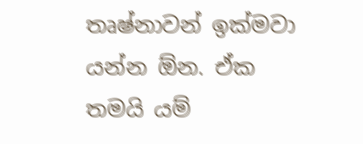තෘෂ්නාවන් ඉක්මවා යන්න ඕන. ඒක තමයි යම්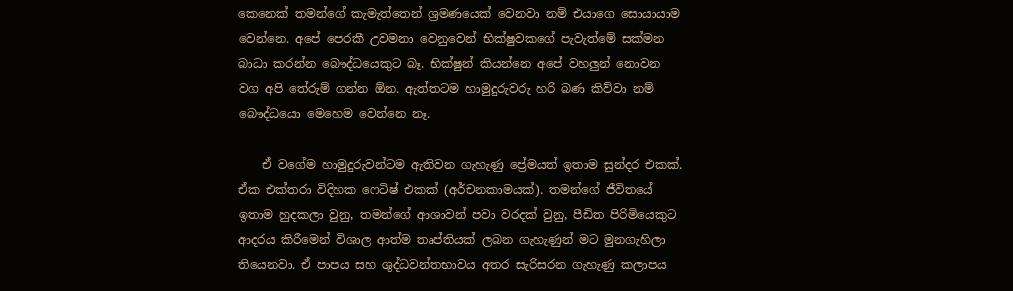කෙනෙක් තමන්ගේ කැමැත්තෙන් ශ්‍රමණයෙක් වෙනවා නම් එයාගෙ සොයායාම වෙන්නෙ. අපේ පෙරකී උවමනා වෙනුවෙන් භික්ෂුවකගේ පැවැත්මේ සක්මන බාධා කරන්න බෞද්ධයෙකුට බෑ. භික්ෂුන් කියන්නෙ අපේ වහලුන් නොවන වග අපි තේරුම් ගන්න ඕන. ඇත්තටම හාමුදුරුවරු හරි බණ කිව්වා නම් බෞද්ධයො මෙහෙම වෙන්නෙ නෑ.

    ඒ වගේම හාමුදුරුවන්ටම ඇතිවන ගැහැණු ප්‍රේමයත් ඉතාම සුන්දර එකක්. ඒක එක්තරා විදිහක ෆෙටිෂ් එකක් (අර්චනකාමයක්). තමන්ගේ ජීවිතයේ ඉතාම හුදකලා වුනු, තමන්ගේ ආශාවන් පවා වරදක් වුනු, පීඩිත පිරිමියෙකුට ආදරය කිරීමෙන් විශාල ආත්ම තෘප්තියක් ලබන ගැහැණුන් මට මුනගැහිලා තියෙනවා. ඒ පාපය සහ ශුද්ධවන්තභාවය අතර සැරිසරන ගැහැණු කලාපය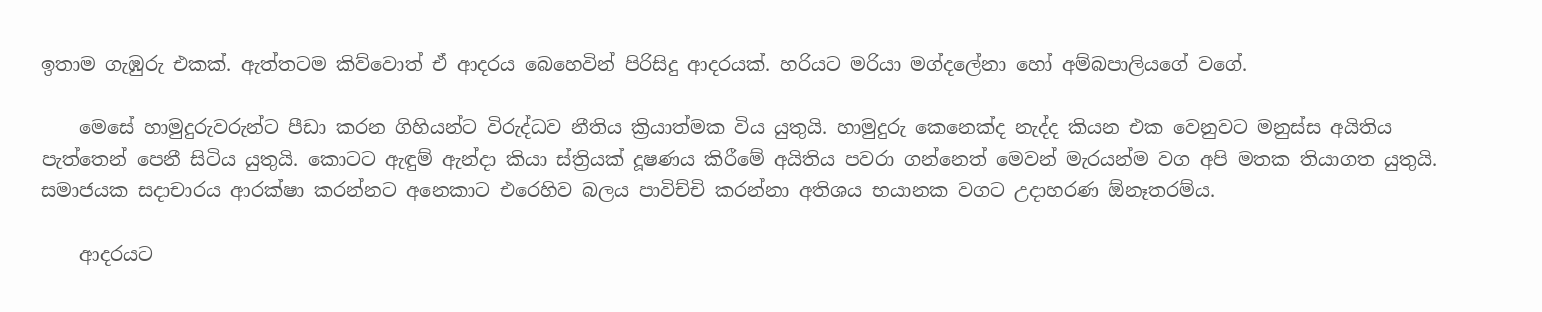ඉතාම ගැඹුරු එකක්. ඇත්තටම කිව්වොත් ඒ ආදරය බෙහෙවින් පිරිසිදු ආදරයක්. හරියට මරියා මග්දලේනා හෝ අම්බපාලියගේ වගේ.

    මෙසේ හාමුදුරුවරුන්ට පීඩා කරන ගිහියන්ට විරුද්ධව නීතිය ක්‍රියාත්මක විය යුතුයි. හාමුදුරු කෙනෙක්ද නැද්ද කියන එක වෙනුවට මනුස්ස අයිතිය පැත්තෙන් පෙනී සිටිය යුතුයි. කොටට ඇඳුම් ඇන්දා කියා ස්ත්‍රියක් දූෂණය කිරීමේ අයිතිය පවරා ගන්නෙත් මෙවන් මැරයන්ම වග අපි මතක තියාගත යුතුයි. සමාජයක සදාචාරය ආරක්ෂා කරන්නට අනෙකාට එරෙහිව බලය පාවිච්චි කරන්නා අතිශය භයානක වගට උදාහරණ ඕනෑතරම්ය.

    ආදරයට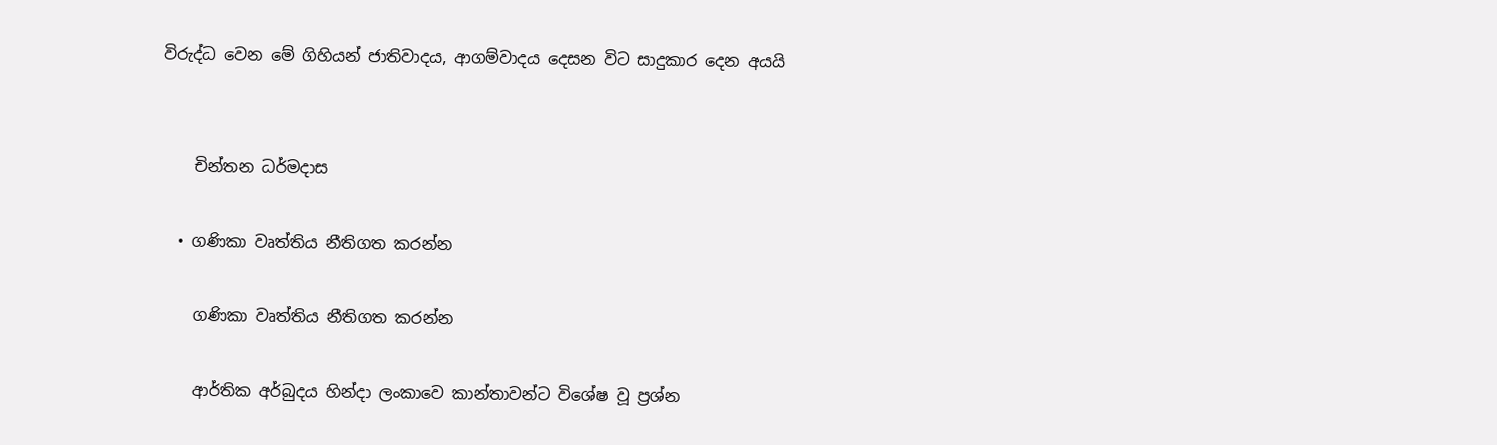විරුද්ධ වෙන මේ ගිහියන් ජාතිවාදය, ආගම්වාදය දෙසන විට සාදුකාර දෙන අයයි


    චින්තන ධර්මදාස

  • ගණිකා වෘත්තිය නීතිගත කරන්න

    ගණිකා වෘත්තිය නීතිගත කරන්න

    ආර්තික අර්බුදය හින්දා ලංකාවෙ කාන්තාවන්ට වි‍ශේෂ වූ ප්‍රශ්න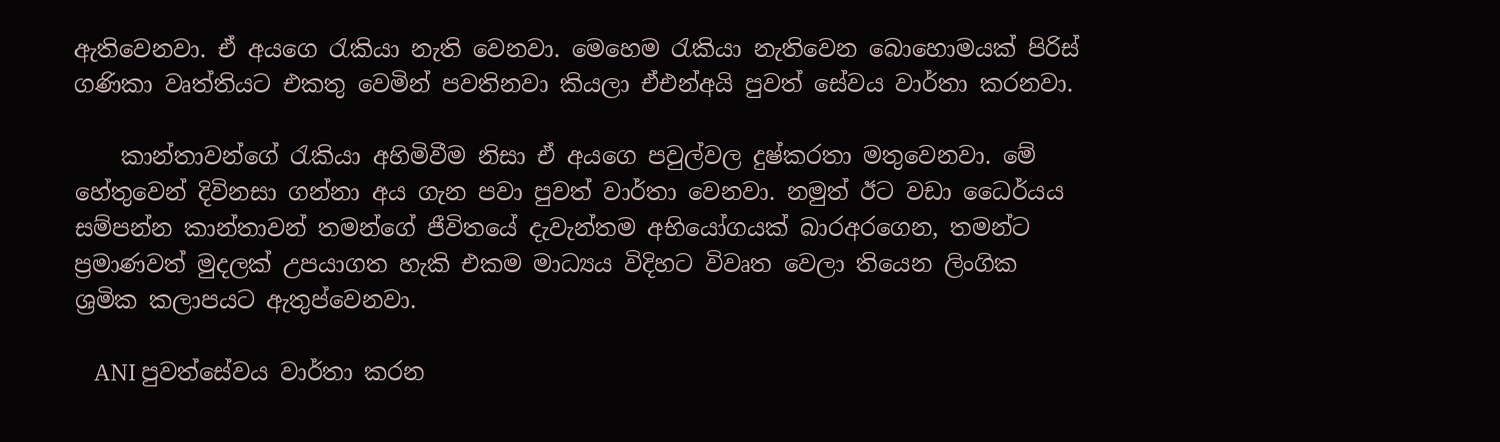ඇතිවෙනවා. ඒ අයගෙ රැකියා නැති වෙනවා. මෙහෙම රැකියා නැතිවෙන බොහොමයක් පිරිස් ගණිකා වෘත්තියට එකතු වෙමින් පවතිනවා කියලා ඒඑන්අයි පුවත් සේවය වාර්තා කරනවා.

    කාන්තාවන්ගේ රැකියා අහිමිවීම නිසා ඒ අයගෙ පවුල්වල දුෂ්කරතා මතුවෙනවා. මේ හේතුවෙන් දිවිනසා ගන්නා අය ගැන පවා පුවත් වාර්තා වෙනවා. නමුත් ඊට වඩා ධෛර්යය සම්පන්න කාන්තාවන් තමන්ගේ ජීවිතයේ දැවැන්තම අභියෝගයක් බාරඅරගෙන, තමන්ට ප්‍රමාණවත් මුදලක් උපයාගත හැකි එකම මාධ්‍යය විදිහට විවෘත වෙලා තියෙන ලිංගික ශ්‍රමික කලාපයට ඇතුප්වෙනවා.

    ANI පුවත්සේවය වාර්තා කරන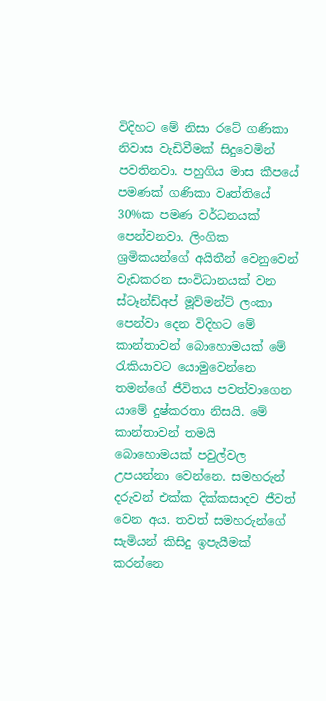විදිහට මේ නිසා රටේ ගණිකා නිවාස වැඩිවීමක් සිදුවෙමින් පවතිනවා. පහුගිය මාස කීපයේ පමණක් ගණිකා වෘත්තියේ 30%ක පමණ වර්ධනයක් පෙන්වනවා. ලිංගික ශ්‍රමිකයන්ගේ අයිතීන් වෙනුවෙන් වැඩකරන සංවිධානයක් වන ස්ටෑන්ඩ්අප් මූව්මන්ට් ලංකා පෙන්වා දෙන විදිහට මේ කාන්තාවන් බොහොමයක් මේ රැකියාවට යොමුවෙන්නෙ තමන්ගේ ජීවිතය පවත්වාගෙන යාමේ දුෂ්කරතා නිසයි. මේ කාන්තාවන් තමයි බොහොමයක් පවුල්වල උපයන්නා වෙන්නෙ. සමහරුන්‍ දරුවන් එක්ක දික්කසාදව ජීවත් වෙන අය. තවත් සමහරුන්ගේ සැමියන් කිසිදු ඉපැයීමක් කරන්නෙ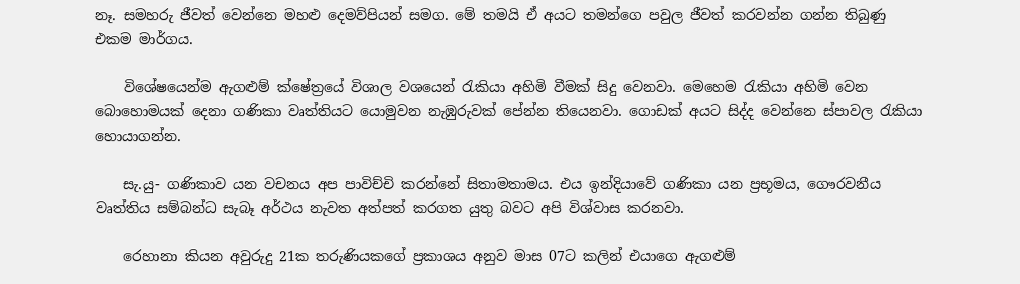නෑ. සමහරු ජීවත් වෙන්නෙ මහළු දෙමව්පියන් සමග. මේ තමයි ඒ අයට තමන්ගෙ පවුල ජීවත් කරවන්න ගන්න තිබුණු එකම මාර්ගය.

    විශේෂයෙන්ම ඇගළුම් ක්ෂේත්‍රයේ විශාල වශයෙන් රැකියා අහිමි වීමක් සිදු වෙනවා. මෙහෙම රැකියා අහිමි වෙන බොහොමයක් දෙනා ගණිකා වෘත්තියට යොමුවන නැඹුරුවක් පේන්න තියෙනවා. ගොඩක් අයට සිද්ද වෙන්නෙ ස්පාවල රැකියා හොයාගන්න.

    සැ.යු- ගණිකාව යන වචනය අප පාවිච්චි කරන්නේ සිතාමතාමය. එය ඉන්දියාවේ ගණිකා යන ප්‍රභූමය, ගෞරවනීය වෘත්තිය සම්බන්ධ සැබෑ අර්ථය නැවත අත්පත් කරගත යුතු බවට අපි විශ්වාස කරනවා.

    රෙහානා කියන අවුරුදු 21ක තරුණියකගේ ප්‍රකාශය අනුව මාස 07ට කලින් එයාගෙ ඇගළුම්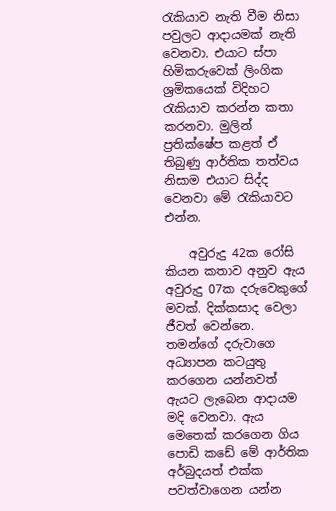රැකියාව නැති වීම නිසා පවුලට ආදායමක් නැති වෙනවා. එයාට ස්පා හිමිකරුවෙක් ලිංගික ශ්‍රමිකයෙක් විදිහට රැකියාව කරන්න කතා කරනවා. මුලින් ප්‍රතික්ෂේප කළත් ඒ තිබුණු ආර්තික තත්වය නිසාම එයාට සිද්ද වෙනවා මේ රැකියාවට එන්න.

    අවුරුදු 42ක රෝසි කියන කතාව අනුව ඇය අවුරුදු 07ක දරුවෙකුගේ මවක්. දික්කසාද වෙලා ජීවත් වෙන්නෙ. තමන්ගේ දරුවා‍ගෙ අධ්‍යාපන කටයුතු කරගෙන යන්නවත් ඇයට ලැබෙන ආදායම මදි වෙනවා. ඇය මෙතෙක් කරගෙන ගිය පොඩි කඩේ මේ ආර්තික අර්බුදයත් එක්ක පවත්වාගෙන යන්න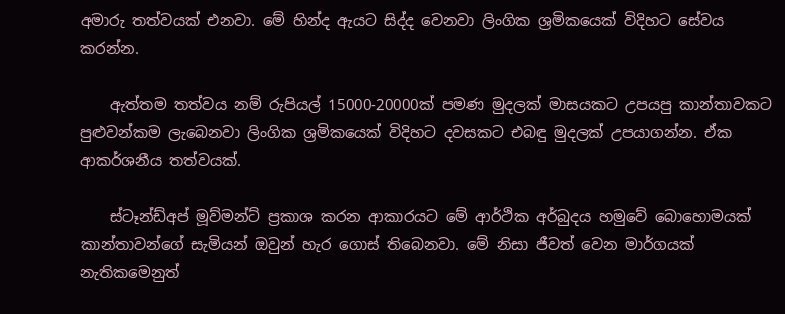අමාරු තත්වයක් එනවා. මේ හින්ද ඇයට සිද්ද වෙනවා ලිංගික ශ්‍රමිකයෙක් විදිහට සේවය කරන්න.

    ඇත්තම තත්වය නම් රුපියල් 15000-20000ක් පමණ මුදලක් මාසයකට උපයපු කාන්තාවකට පුළුවන්කම ලැබෙනවා ලිංගික ශ්‍රමිකයෙක් විදිහට දවසකට එබඳු මුදලක් උපයාගන්න. ඒක ආකර්ශනීය තත්වයක්.

    ස්ටෑන්ඩ්අප් මූව්මන්ට් ප්‍රකාශ කරන ආකාරයට මේ ආර්ථික අර්බුදය හමුවේ බොහොමයක් කාන්තාවන්ගේ සැමියන් ඔවුන් හැර ගොස් තිබෙනවා. මේ නිසා ජීවත් වෙන මාර්ගයක් නැතිකමෙනුත්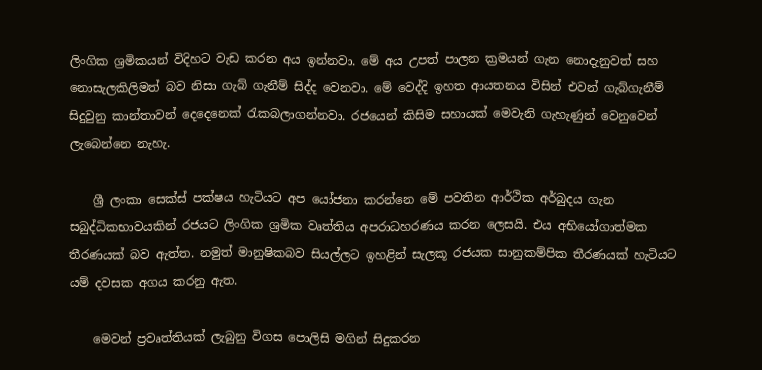ලිංගික ශ්‍රමිකයන් විදිහට වැඩ කරන අය ඉන්නවා. මේ අය උපත් පාලන ක්‍රමයන් ගැන නොදැනුවත් සහ නොසැලකිලිමත් බව නිසා ගැබ් ගැනීම් සිද්ද වෙනවා. මේ වෙද්දි ඉහත ආයතනය විසින් එවන් ගැබ්ගැනීම් සිදුවුනු කාන්තාවන් දෙදෙනෙක් රැකබලාගන්නවා. රජයෙන් කිසිම සහායක් මෙවැනි ගැහැණුන් වෙනුවෙන් ලැබෙන්නෙ නැහැ.

    ශ්‍රී ලංකා සෙක්ස් පක්ෂය හැටියට අප යෝජනා කරන්නෙ මේ පවතින ආර්ථික අර්බුදය ගැන සබුද්ධිකභාවයකින් රජයට ලිංගික ශ්‍රමික වෘත්තිය අපරාධහරණය කරන ලෙසයි. එය අභියෝගාත්මක තීරණයක් බව ඇත්ත. නමුත් මානුෂිකබව සියල්ලට ඉහළින් සැලකූ රජයක සානුකම්පික තීරණයක් හැටියට යම් දවසක අගය කරනු ඇත.

    මෙවන් ප්‍රවෘත්තියක් ලැබුනු විගස පොලිසි මගින් සිදුකරන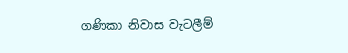ගණිකා නිවාස වැටලීම්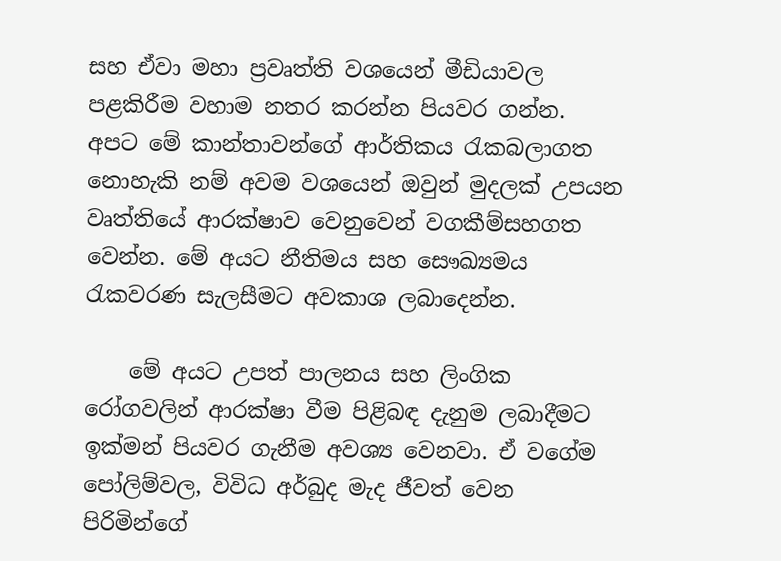සහ ඒවා මහා ප්‍රවෘත්ති වශයෙන් මීඩියාවල පළකිරීම වහාම නතර කරන්න පියවර ගන්න. අපට මේ කාන්තාවන්ගේ ආර්තිකය රැකබලාගත නොහැකි නම් අවම වශයෙන් ඔවුන් මුදලක් උපයන වෘත්තියේ ආරක්ෂාව වෙනුවෙන් වගකීම්සහගත වෙන්න. මේ අයට නීතිමය සහ සෞඛ්‍යමය රැකවරණ සැලසීමට අවකාශ ලබාදෙන්න.

    මේ අයට උපත් පාලනය සහ ලිංගික රෝගවලින් ආරක්ෂා වීම පිළිබඳ දැනුම ලබාදීමට ඉක්මන් පියවර ගැනීම අවශ්‍ය වෙනවා. ඒ වගේම පෝලිම්වල, විවිධ අර්බුද මැද ජීවත් වෙන පිරිමින්ගේ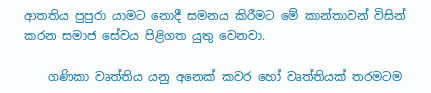ආතතිය පුපුරා යාමට නොදී සමනය කිරීමට මේ කාන්තාවන් විසින් කරන සමාජ සේවය පිළිගත යුතු වෙනවා.

    ගණිකා වෘත්තිය යනු අනෙක් කවර හෝ වෘත්තියක් තරමටම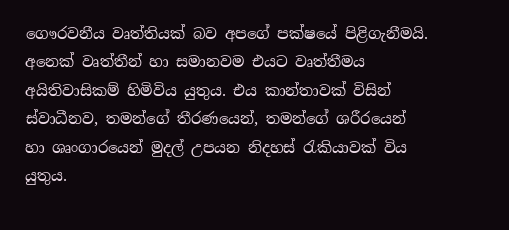ගෞරවනීය වෘත්තියක් බව අපගේ පක්ෂයේ පිළිගැනීමයි. අනෙක් වෘත්තීන් හා සමානවම එයට වෘත්තීමය අයිතිවාසිකම් හිමිවිය යුතුය. එය කාන්තාවක් විසින් ස්වාධීනව, තමන්ගේ තීරණයෙන්, තමන්ගේ ශරීරයෙන් හා ශෘංගාරයෙන් මුදල් උපයන නිදහස් රැකියාවක් විය යුතුය.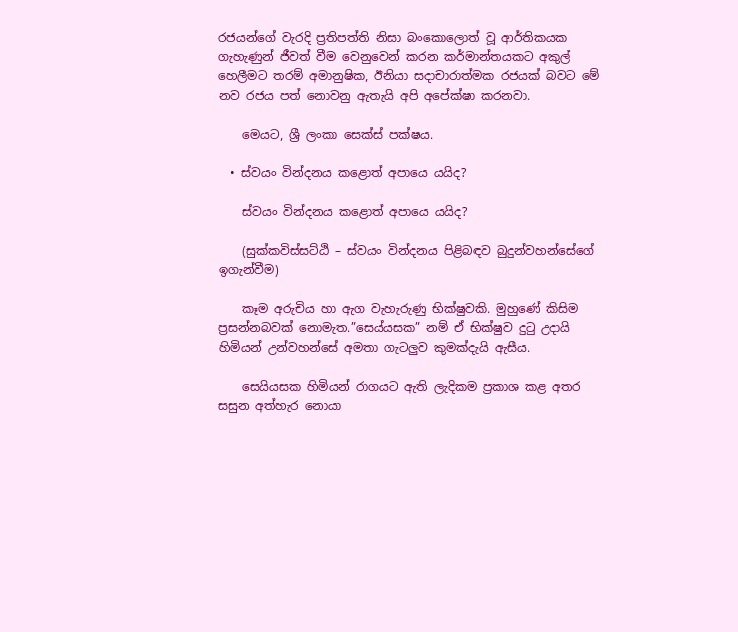රජයන්ගේ වැරදි ප්‍රතිපත්ති නිසා බංකොලොත් වූ ආර්තිකයක ගැහැණුන් ජීවත් වීම වෙනුවෙන් කරන කර්මාන්තයකට අකුල් හෙලීමට තරම් අමානුෂික, ඊනියා සදාචාරාත්මක රජයක් බවට මේ නව රජය පත් නොවනු ඇතැයි අපි අපේක්ෂා කරනවා.

    මෙයට, ශ්‍රී ලංකා සෙක්ස් පක්ෂය.

  • ස්වයං වින්දනය කළොත් අපායෙ යයිද?

    ස්වයං වින්දනය කළොත් අපායෙ යයිද?

    (සුක්කවිස්සට්ඨි – ස්වයං වින්දනය පිළිබඳව බුදුන්වහන්සේගේ ඉගැන්වීම)

    කෑම අරුචිය හා ඇග වැහැරුණු භික්ෂුවකි. මුහුණේ කිසිම ප්‍රසන්නබවක් නොමැත.”සෙය්යසක” නම් ඒ භික්ෂුව දුටු උදායි හිමියන් උන්වහන්සේ අමතා ගැටලුව කුමක්දැයි ඇසීය.

    සෙයියසක හිමියන් රාගයට ඇති ලැදිකම ප්‍රකාශ කළ අතර සසුන අත්හැර නොයා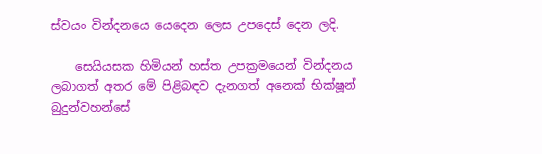ස්වයං වින්දනයෙ යෙදෙන ලෙස උපදෙස් දෙන ලදි.

    සෙයියසක හිමියන් හස්ත උපක්‍රමයෙන් වින්දනය ලබාගත් අතර මේ පිළිබඳව දැනගත් අනෙක් භික්ෂූන් බුදුන්වහන්සේ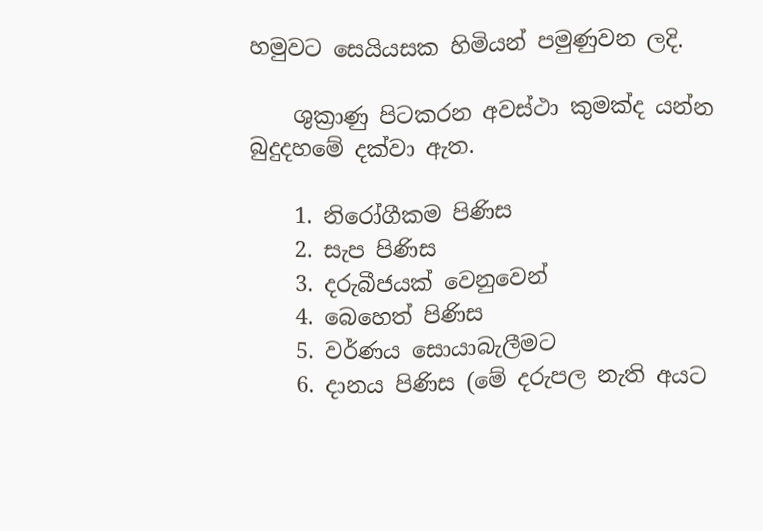හමුවට සෙයියසක හිමියන් පමුණුවන ලදි.

    ශුක්‍රාණු පිටකරන අවස්ථා කුමක්ද යන්න බුදුදහමේ දක්වා ඇත.

    1. නිරෝගීකම පිණිස
    2. සැප පිණිස
    3. දරුබීජයක් වෙනුවෙන්
    4. බෙහෙත් පිණිස
    5. වර්ණය සොයාබැලීමට
    6. දානය පිණිස (මේ දරුපල නැති අයට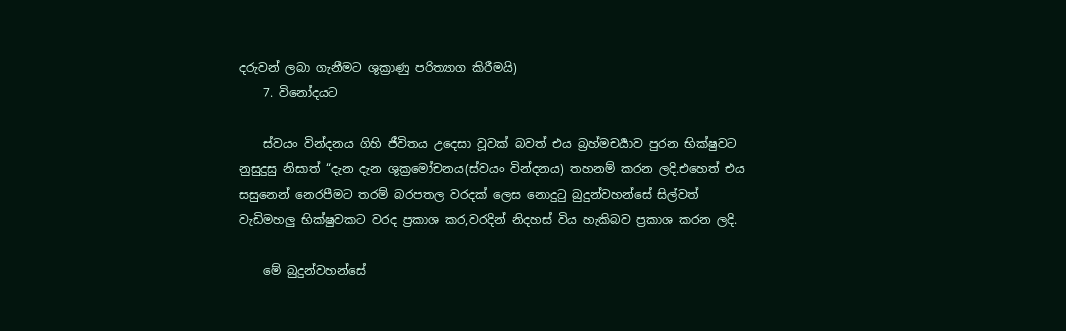දරුවන් ලබා ගැනීමට ශුක්‍රාණු පරිත්‍යාග කිරීමයි)
    7. විනෝදයට

    ස්වයං වින්දනය ගිහි ජීවිතය උදෙසා වූවක් බවත් එය බ්‍රහ්මචර්‍යාව පුරන භික්ෂුවට නුසුදුසු නිසාත් “දැන දැන ශුක්‍රමෝචනය(ස්වයං වින්දනය) තහනම් කරන ලදි.එහෙත් එය සසුනෙන් නෙරපීමට තරම් බරපතල වරදක් ලෙස නොදුටු බුදුන්වහන්සේ සිල්වත් වැඩිමහලු භික්ෂුවකට වරද ප්‍රකාශ කර,වරදින් නිදහස් විය හැකිබව ප්‍රකාශ කරන ලදි.

    මේ බුදුන්වහන්සේ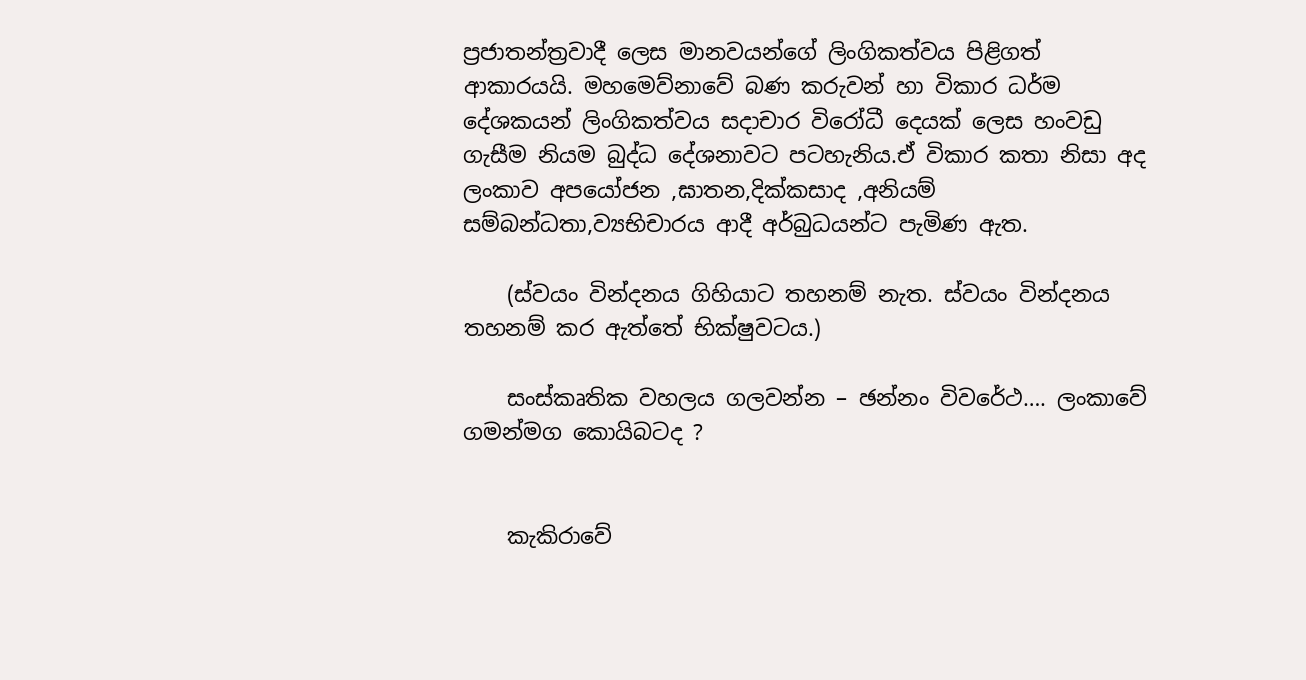ප්‍රජාතන්ත්‍රවාදී ලෙස මානවයන්ගේ ලිංගිකත්වය පිළිගත් ආකාරයයි. මහමෙව්නාවේ බණ කරුවන් හා විකාර ධර්ම දේශකයන් ලිංගිකත්වය සදාචාර විරෝධී දෙයක් ලෙස හංවඩු ගැසීම නියම බුද්ධ දේශනාවට පටහැනිය.ඒ විකාර කතා නිසා අද ලංකාව අපයෝජන ,ඝාතන,දික්කසාද ,අනියම් සම්බන්ධතා,ව්‍යභිචාරය ආදී අර්බුධයන්ට පැමිණ ඇත.

    (ස්වයං වින්දනය ගිහියාට තහනම් නැත. ස්වයං වින්දනය තහනම් කර ඇත්තේ භික්ෂුවටය.)

    සංස්කෘතික වහලය ගලවන්න – ඡන්නං විවරේථ…. ලංකාවේ ගමන්මග කොයිබටද ?


    කැකිරාවේ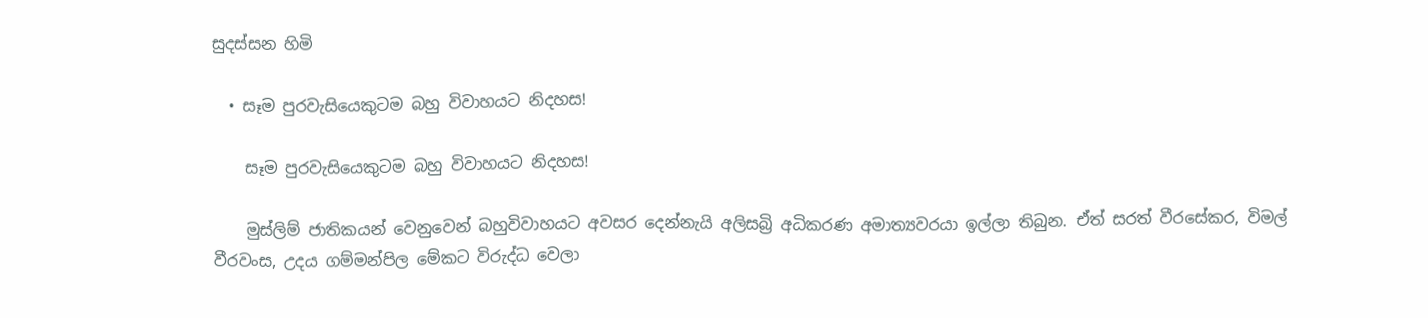සුදස්සන හිමි

  • සෑම පුරවැසියෙකුටම බහු විවාහයට නිදහස!

    සෑම පුරවැසියෙකුටම බහු විවාහයට නිදහස!

    මුස්ලිම් ජාතිකයන් වෙනුවෙන් බහුවිවාහයට අවසර දෙන්නැයි අලිසබ්‍රි අධිකරණ අමාත්‍යවරයා ඉල්ලා තිබුන. ඒත් සරත් වීරසේකර, විමල් වීරවංස, උදය ගම්මන්පිල මේකට විරුද්ධ වෙලා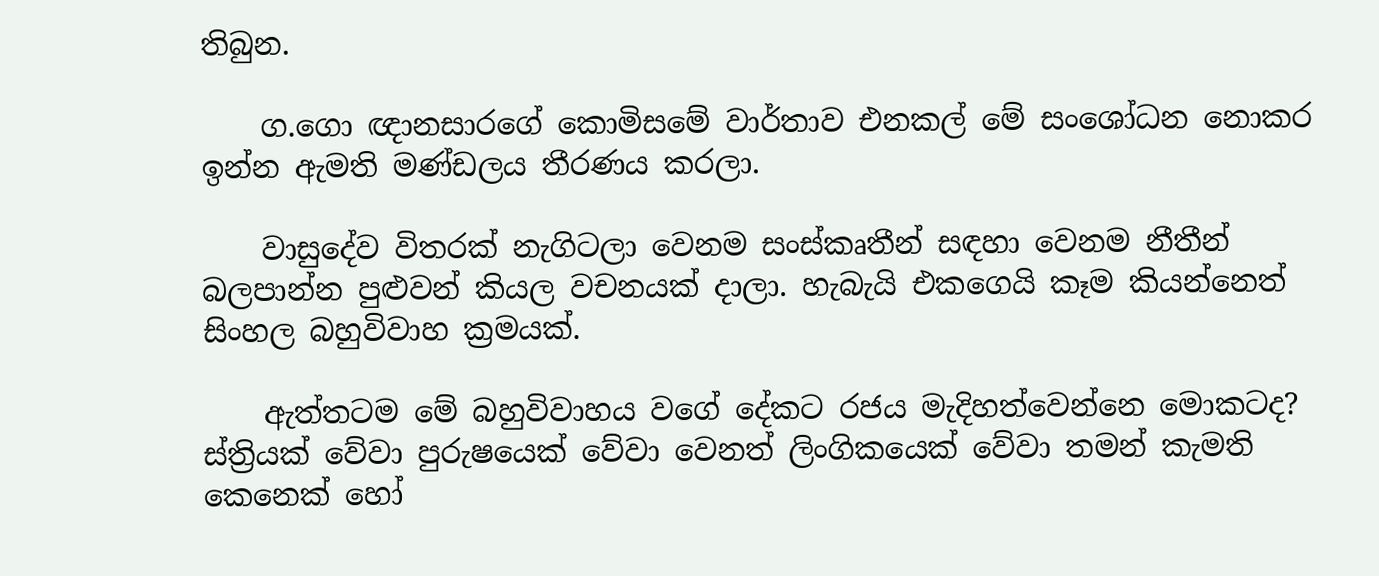තිබුන.

    ග.ගො ඥානසාරගේ කොමිසමේ වාර්තාව එනකල් මේ සංශෝධන නොකර ඉන්න ඇමති මණ්ඩලය තීරණය කරලා.

    වාසුදේව විතරක් නැගිටලා වෙනම සංස්කෘතීන් සඳහා වෙනම නීතීන් බලපාන්න පුළුවන් කියල වචනයක් දාලා. හැබැයි එකගෙයි කෑම කියන්නෙත් සිංහල බහුවිවාහ ක්‍රමයක්.

    ඇත්තටම මේ බහුවිවාහය වගේ දේකට රජය මැදිහත්වෙන්නෙ මොකටද? ස්ත්‍රියක් වේවා පුරුෂයෙක් වේවා වෙනත් ලිංගිකයෙක් වේවා තමන් කැමති කෙනෙක් හෝ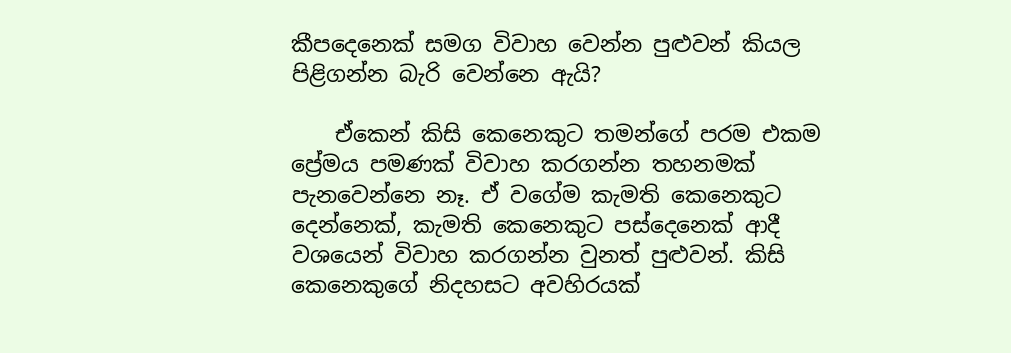කීපදෙනෙක් සමග විවාහ වෙන්න පුළුවන් කියල පිළිගන්න බැරි වෙන්නෙ ඇයි?

    ඒකෙන් කිසි කෙනෙකුට තමන්ගේ පරම එකම ප්‍රේමය පමණක් විවාහ කරගන්න තහනමක් පැනවෙන්නෙ නෑ. ඒ වගේම කැමති කෙනෙකුට දෙන්නෙක්, කැමති කෙනෙකුට පස්දෙනෙක් ආදී වශයෙන් විවාහ කරගන්න වුනත් පුළුවන්. කිසි කෙනෙකුගේ නිදහසට අවහිරයක්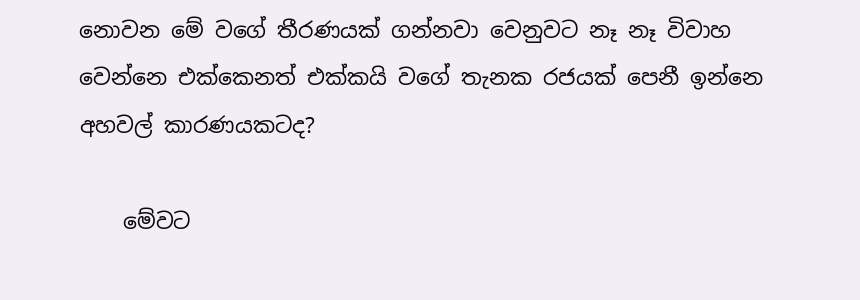නොවන මේ වගේ තීරණයක් ගන්නවා වෙනුවට නෑ නෑ විවාහ වෙන්නෙ එක්කෙනත් එක්කයි වගේ තැනක රජයක් පෙනී ඉන්නෙ අහවල් කාරණයකටද?

    මේවට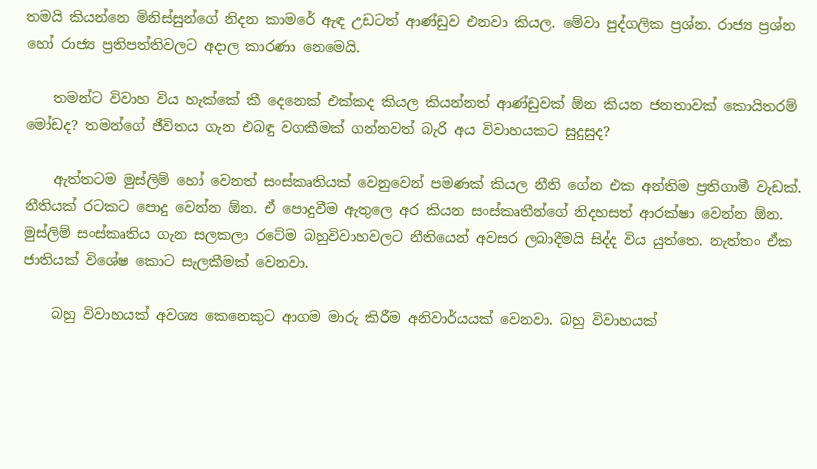තමයි කියන්නෙ මිනිස්සුන්ගේ නිදන කාමරේ ඇඳ උඩටත් ආණ්ඩුව එනවා කියල. මේවා පුද්ගලික ප්‍රශ්න. රාජ්‍ය ප්‍රශ්න හෝ රාජ්‍ය ප්‍රතිපත්තිවලට අදාල කාරණා නෙමෙයි.

    තමන්ට විවාහ විය හැක්කේ කී දෙනෙක් එක්කද කියල කියන්නත් ආණ්ඩුවක් ඕන කියන ජනතාවක් කොයිතරම් මෝඩද? තමන්ගේ ජීවිතය ගැන එබඳු වගකීමක් ගන්නවත් බැරි අය විවාහයකට සුදුසුද?

    ඇත්තටම මුස්ලිම් හෝ වෙනත් සංස්කෘතියක් වෙනුවෙන් පමණක් කියල නීති ගේන එක අන්තිම ප්‍රතිගාමී වැඩක්. නීතියක් රටකට පොදු වෙන්න ඕන. ඒ පොදුවීම ඇතුලෙ අර කියන සංස්කෘතීන්ගේ නිදහසත් ආරක්ෂා වෙන්න ඕන. මුස්ලිම් සංස්කෘතිය ගැන සලකලා රටේම බහුවිවාහවලට නීතියෙන් අවසර ලබාදීමයි සිද්ද විය යුත්තෙ. නැත්තං ඒක ජාතියක් විශේෂ කොට සැලකීමක් වෙනවා.

    බහු විවාහයක් අවශ්‍ය කෙනෙකුට ආගම මාරු කිරීම අනිවාර්යයක් වෙනවා. බහු විවාහයක්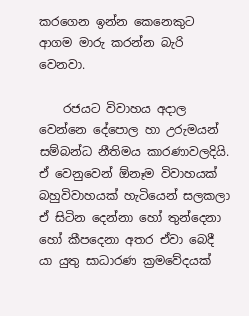කරගෙන ඉන්න කෙනෙකුට ආගම මාරු කරන්න බැරි වෙනවා.

    රජයට විවාහය අදාල වෙන්නෙ දේපොල හා උරුමයන් සම්බන්ධ නීතිමය කාරණාවලදියි. ඒ වෙනුවෙන් ඕනෑම විවාහයක් බහුවිවාහයක් හැටියෙන් සලකලා ඒ සිටින දෙන්නා හෝ තුන්දෙනා හෝ කීපදෙනා අතර ඒවා බෙදී යා යුතු සාධාරණ ක්‍රමවේදයක්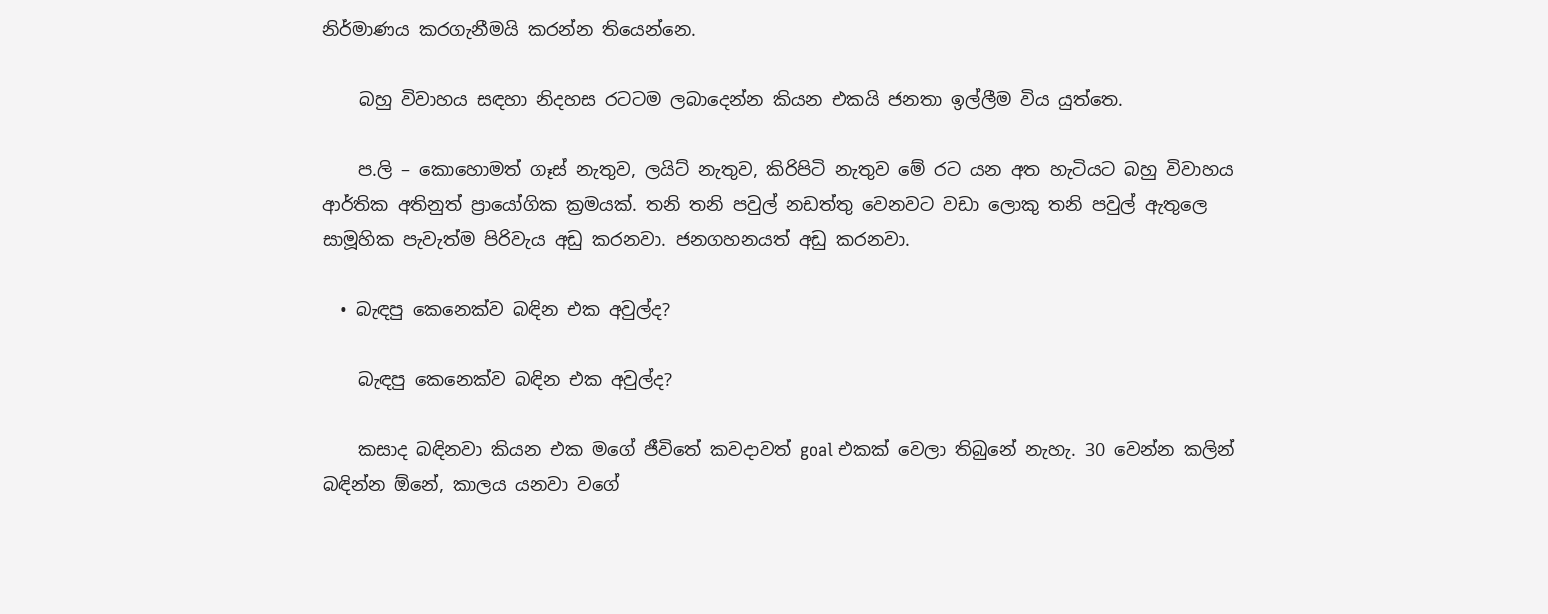නිර්මාණය කරගැනීමයි කරන්න තියෙන්නෙ.

    බහු විවාහය සඳහා නිදහස රටටම ලබාදෙන්න කියන එකයි ජනතා ඉල්ලීම විය යුත්තෙ.

    ප.ලි – කොහොමත් ගෑස් නැතුව, ලයිට් නැතුව, කිරිපිටි නැතුව මේ රට යන අත හැටියට බහු විවාහය ආර්තික අතිනුත් ප්‍රායෝගික ක්‍රමයක්. තනි තනි පවුල් නඩත්තු වෙනවට වඩා ලොකු තනි පවුල් ඇතුලෙ සාමූහික පැවැත්ම පිරිවැය අඩු කරනවා. ජනගහනයත් අඩු කරනවා.

  • බැඳපු කෙනෙක්ව බඳින එක අවුල්ද?

    බැඳපු කෙනෙක්ව බඳින එක අවුල්ද?

    කසාද බඳිනවා කියන එක මගේ ජීවිතේ කවදාවත් goal එකක් වෙලා තිබුනේ නැහැ. 30 වෙන්න කලින් බඳින්න ඕනේ, කාලය යනවා වගේ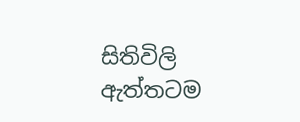සිතිවිලි ඇත්තටම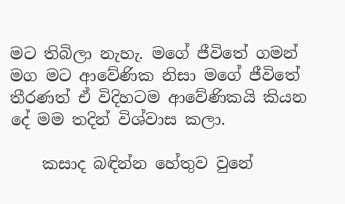මට තිබිලා නැහැ. මගේ ජීවිතේ ගමන් මග මට ආවේණික නිසා මගේ ජීවිතේ තීරණත් ඒ විදිහටම ආවේණිකයි කියන දේ මම තදින් විශ්වාස කලා.

    කසාද බඳින්න හේතුව වුනේ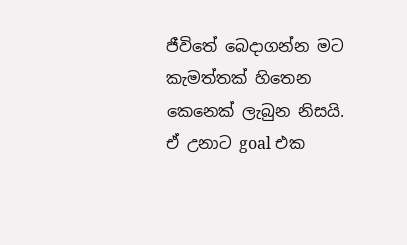ජීවිතේ බෙදාගන්න මට කැමත්තක් හිතෙන කෙනෙක් ලැබුන නිසයි. ඒ උනාට goal එක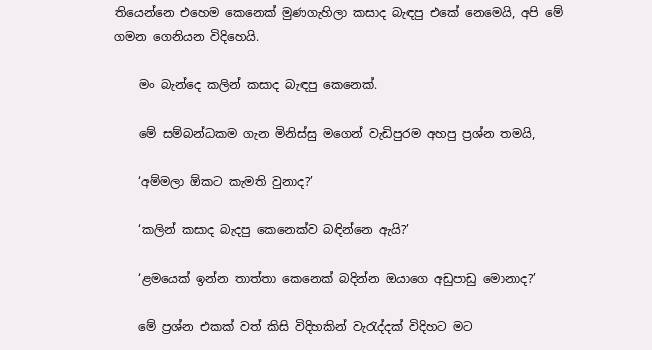තියෙන්නෙ එහෙම කෙනෙක් මුණගැහිලා කසාද බැඳපු එකේ නෙමෙයි, අපි මේ ගමන ගෙනියන විදිහෙයි.

    මං බැන්දෙ කලින් කසාද බැඳපු කෙනෙක්.

    මේ සම්බන්ධකම ගැන මිනිස්සු මගෙන් වැඩිපුරම අහපු ප්‍රශ්න තමයි,

    ‘අම්මලා ඕකට කැමති වුනාද?’

    ‘කලින් කසාද බැදපු කෙනෙක්ව බඳින්නෙ ඇයි?’

    ‘ළමයෙක් ඉන්න තාත්තා කෙනෙක් බදින්න ඔයාගෙ අඩුපාඩු මොනාද?’

    මේ ප්‍රශ්න එකක් වත් කිසි විදිහකින් වැරැද්දක් විදිහට මට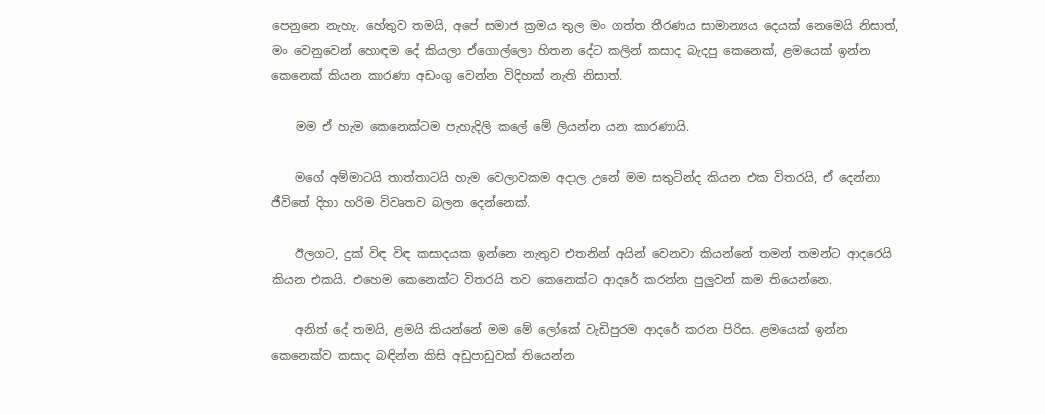පෙනුනෙ නැහැ. හේතුව තමයි, අපේ සමාජ ක්‍රමය තුල මං ගත්ත තීරණය සාමාන්‍යය දෙයක් නෙමෙයි නිසාත්, මං වෙනුවෙන් හොඳම දේ කියලා ඒගොල්ලො හිතන දේට කලින් කසාද බැදපු කෙනෙක්, ළමයෙක් ඉන්න කෙනෙක් කියන කාරණා අඩංගු වෙන්න විදිහක් නැති නිසාත්.

    මම ඒ හැම කෙනෙක්ටම පැහැදිලි කලේ මේ ලියන්න යන කාරණායි.

    මගේ අම්මාටයි තාත්තාටයි හැම වෙලාවකම අදාල උනේ මම සතුටින්ද කියන එක විතරයි, ඒ දෙන්නා ජීවිතේ දිහා හරිම විවෘතව බලන දෙන්නෙක්.

    ඊලගට, දුක් විඳ විඳ කසාදයක ඉන්නෙ නැතුව එතනින් අයින් වෙනවා කියන්නේ තමන් තමන්ට ආදරෙයි කියන එකයි. එහෙම කෙනෙක්ට විතරයි තව කෙනෙක්ට ආදරේ කරන්න පුලුවන් කම තියෙන්නෙ.

    අනිත් දේ තමයි, ළමයි කියන්නේ මම මේ ලෝකේ වැඩිපුරම ආදරේ කරන පිරිස. ළමයෙක් ඉන්න කෙනෙක්ව කසාද බඳින්න කිසි අඩුපාඩුවක් තියෙන්න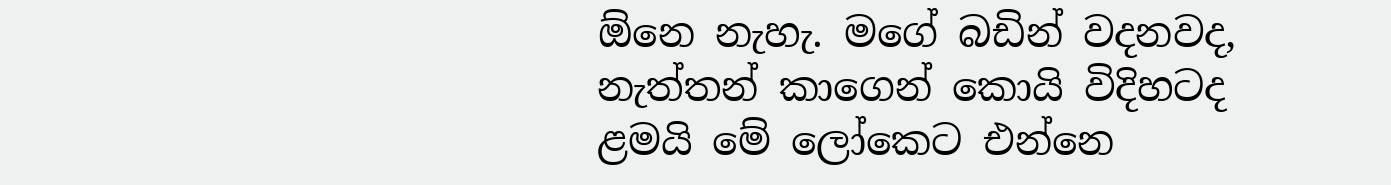ඕනෙ නැහැ. මගේ බඩින් වදනවද, නැත්තන් කාගෙන් කොයි විදිහටද ළමයි මේ ලෝකෙට එන්නෙ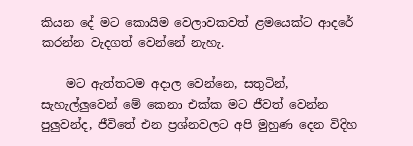කියන දේ මට කොයිම වෙලාවකවත් ළමයෙක්ට ආදරේ කරන්න වැදගත් වෙන්නේ නැහැ.

    මට ඇත්තටම අදාල වෙන්නෙ, සතුටින්, සැහැල්ලුවෙන් මේ කෙනා එක්ක මට ජීවත් වෙන්න පුලුවන්ද, ජීවිතේ එන ප්‍රශ්නවලට අපි මුහුණ දෙන විදිහ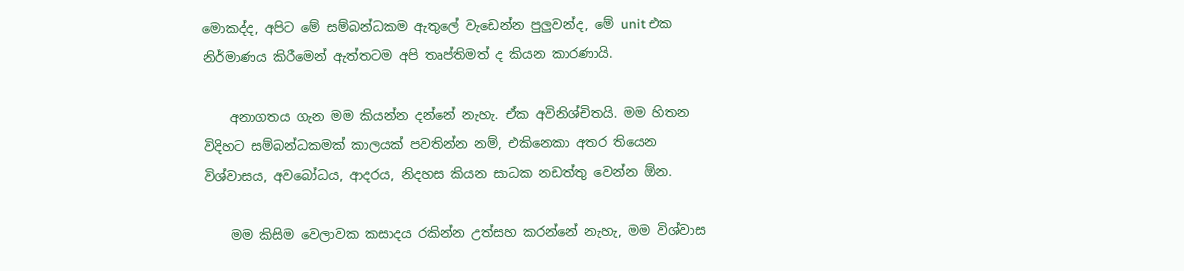මොකද්ද, අපිට මේ සම්බන්ධකම ඇතුලේ වැඩෙන්න පුලුවන්ද, මේ unit එක නිර්මාණය කිරීමෙන් ඇත්තටම අපි තෘප්තිමත් ද කියන කාරණායි.

    අනාගතය ගැන මම කියන්න දන්නේ නැහැ. ඒක අවිනිශ්චිතයි. මම හිතන විදිහට සම්බන්ධකමක් කාලයක් පවතින්න නම්, එකිනෙකා අතර තියෙන විශ්වාසය, අවබෝධය, ආදරය, නිදහස කියන සාධක නඩත්තු වෙන්න ඕන.

    මම කිසිම වෙලාවක කසාදය රකින්න උත්සහ කරන්නේ නැහැ, මම විශ්වාස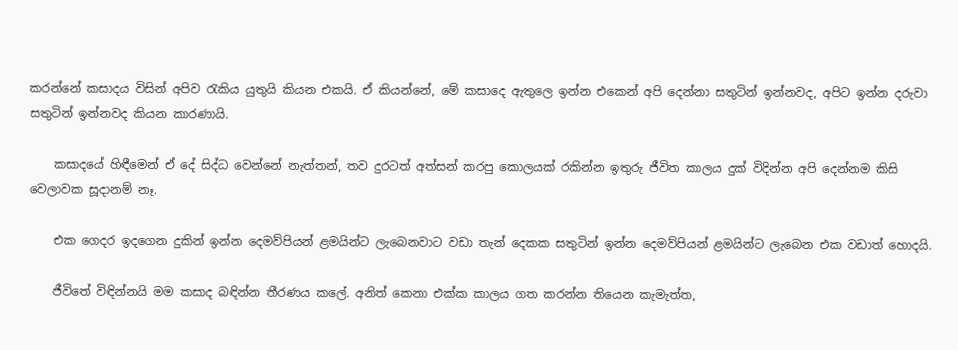කරන්නේ කසාදය විසින් අපිව රැකිය යුතුයි කියන එකයි. ඒ කියන්නේ, මේ කසාදෙ ඇතුලෙ ඉන්න එකෙන් අපි දෙන්නා සතුටින් ඉන්නවද, අපිට ඉන්න දරුවා සතුටින් ඉන්නවද කියන කාරණායි.

    කසාදයේ හිඳීමෙන් ඒ දේ සිද්ධ වෙන්නේ නැත්තන්, තව දුරටත් අත්සන් කරපු කොලයක් රකින්න ඉතුරු ජීවිත කාලය දුක් විදින්න අපි දෙන්නම කිසි වෙලාවක සූදානම් නෑ.

    එක ගෙදර ඉදගෙන දුකින් ඉන්න දෙමව්පියන් ළමයින්ට ලැබෙනවාට වඩා තැන් දෙකක සතුටින් ඉන්න දෙමව්පියන් ළමයින්ට ලැබෙන එක වඩාත් හොදයි.

    ජීවිතේ විඳින්නයි මම කසාද බඳින්න තීරණය කලේ. අනිත් කෙනා එක්ක කාලය ගත කරන්න තියෙන කැමැත්ත,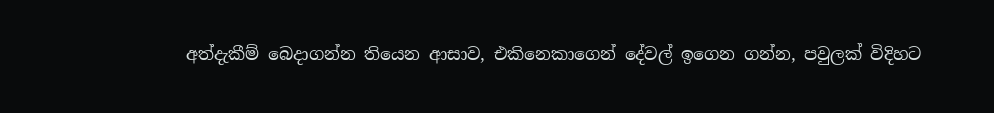අත්දැකීම් බෙදාගන්න තියෙන ආසාව, එකිනෙකාගෙන් දේවල් ඉගෙන ගන්න, පවුලක් විදිහට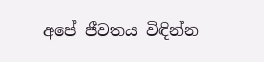අපේ ජීවතය විඳින්න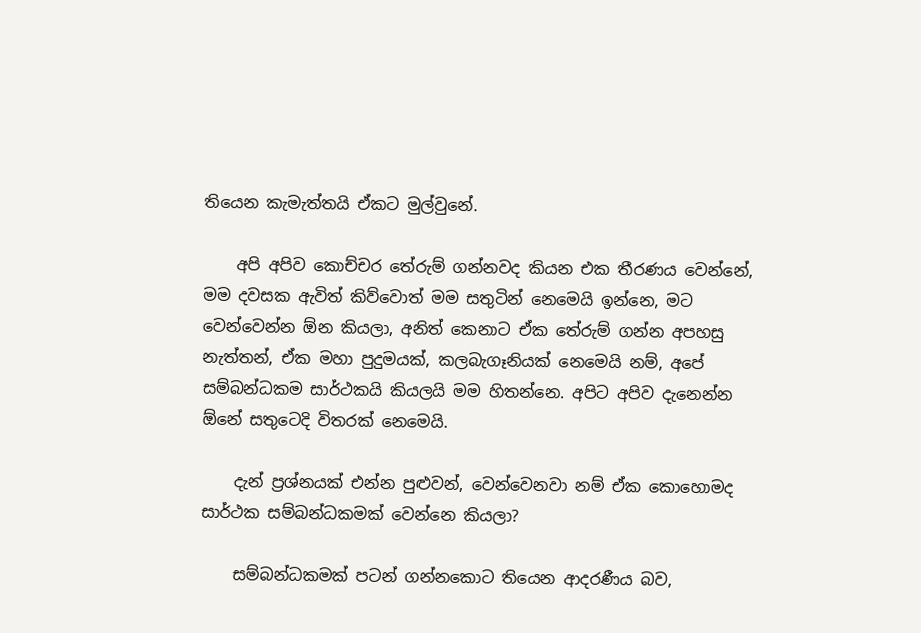තියෙන කැමැත්තයි ඒකට මුල්වුනේ.

    අපි අපිව කොච්චර තේරුම් ගන්නවද කියන එක තීරණය වෙන්නේ, මම දවසක ඇවිත් කිව්වොත් මම සතුටින් නෙමෙයි ඉන්නෙ, මට වෙන්වෙන්න ඕන කියලා, අනිත් කෙනාට ඒක තේරුම් ගන්න අපහසු නැත්තන්, ඒක මහා පුදුමයක්, කලබැගෑනියක් නෙමෙයි නම්, අපේ සම්බන්ධකම සාර්ථකයි කියලයි මම හිතන්නෙ. අපිට අපිව දැනෙන්න ඕනේ සතුටෙදි විතරක් නෙමෙයි.

    දැන් ප්‍රශ්නයක් එන්න පුළුවන්, වෙන්වෙනවා නම් ඒක කොහොමද සාර්ථක සම්බන්ධකමක් වෙන්නෙ කියලා?

    සම්බන්ධකමක් පටන් ගන්නකොට තියෙන ආදරණීය බව,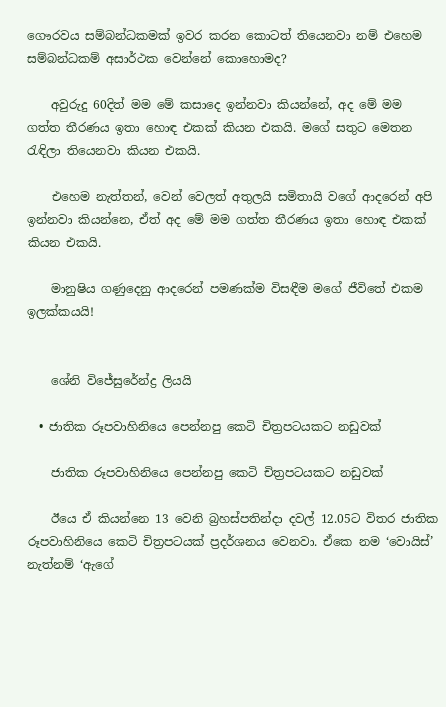ගෞරවය සම්බන්ධකමක් ඉවර කරන කොටත් තියෙනවා නම් එහෙම සම්බන්ධකම් අසාර්ථක වෙන්නේ කොහොමද?

    අවුරුදු 60දිත් මම මේ කසාදෙ ඉන්නවා කියන්නේ, අද මේ මම ගත්ත තීරණය ඉතා හොඳ එකක් කියන එකයි. මගේ සතුට මෙතන රැඳිලා තියෙනවා කියන එකයි.

    එහෙම නැත්තන්, වෙන් වෙලත් අතුලයි සමිතායි වගේ ආදරෙන් අපි ඉන්නවා කියන්නෙ, ඒත් අද මේ මම ගත්ත තීරණය ඉතා හොඳ එකක් කියන එකයි.

    මානුෂිය ගණුදෙනු ආදරෙන් පමණක්ම විසඳීම මගේ ජීවිතේ එකම ඉලක්කයයි!


    ශේනි විජේසුරේන්ද්‍ර ලියයි

  • ජාතික රූපවාහිනියෙ පෙන්නපු කෙටි චිත්‍රපටයකට නඩුවක්

    ජාතික රූපවාහිනියෙ පෙන්නපු කෙටි චිත්‍රපටයකට නඩුවක්

    ඊයෙ ඒ කියන්නෙ 13 වෙනි බ්‍රහස්පතින්දා දවල් 12.05ට විතර ජාතික රූපවාහිනියෙ කෙටි චිත්‍රපටයක් ප්‍රදර්ශනය වෙනවා. ඒකෙ නම ‘වොයිස්’ නැත්නම් ‘ඇගේ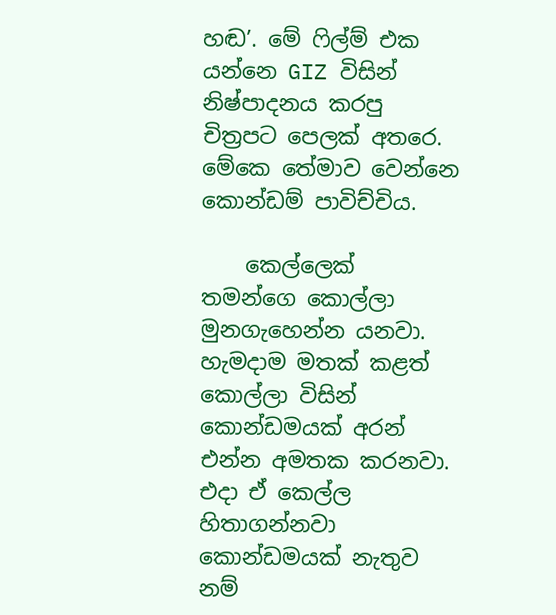හඬ’. මේ ෆිල්ම් එක යන්නෙ GIZ විසින් නිෂ්පාදනය කරපු චිත්‍රපට පෙලක් අතරෙ. මේකෙ තේමාව වෙන්නෙ කොන්ඩම් පාවිච්චිය.

    කෙල්ලෙක් තමන්ගෙ කොල්ලා මුනගැහෙන්න යනවා. හැමදාම මතක් කළත් කොල්ලා විසින් කොන්ඩමයක් අරන් එන්න අමතක කරනවා. එදා ඒ කෙල්ල හිතාගන්නවා කොන්ඩමයක් නැතුව නම්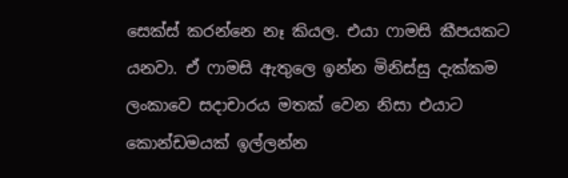සෙක්ස් කරන්නෙ නෑ කියල. එයා ෆාමසි කීපයකට යනවා. ඒ ෆාමසි ඇතුලෙ ඉන්න මිනිස්සු දැක්කම ලංකාවෙ සදාචාරය මතක් වෙන නිසා එයාට කොන්ඩමයක් ඉල්ලන්න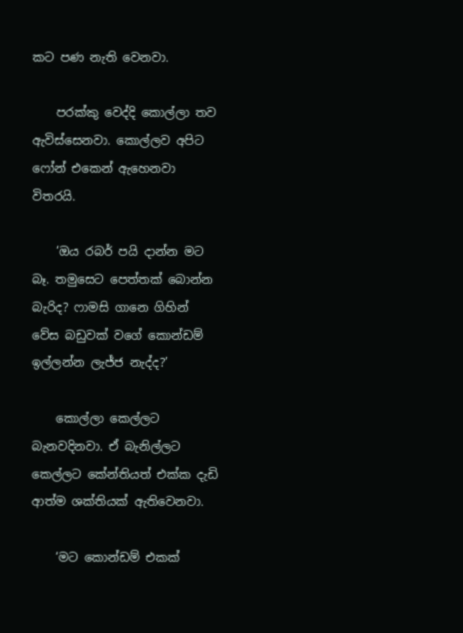කට පණ නැති වෙනවා.

    පරක්කු වෙද්දි කොල්ලා තව ඇවිස්සෙනවා. කොල්ලව අපිට ෆෝන් එකෙන් ඇහෙනවා විතරයි.

    ‘ඔය රබර් පයි දාන්න මට බෑ. තමුසෙට පෙත්තක් බොන්න බැරිද? ෆාමසි ගානෙ ගිහින් වේස බඩුවක් වගේ කොන්ඩම් ඉල්ලන්න ලැජ්ජ නැද්ද?’

    කොල්ලා කෙල්ලට බැනවදිනවා. ඒ බැනිල්ලට කෙල්ලට කේන්තියත් එක්ක දැඩි ආත්ම ශක්තියක් ඇතිවෙනවා.

    ‘මට කොන්ඩම් එකක්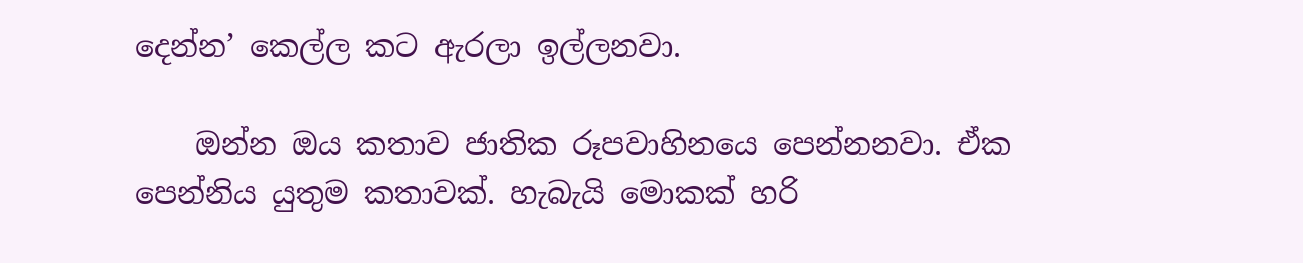දෙන්න’ කෙල්ල කට ඇරලා ඉල්ලනවා.

    ඔන්න ඔය කතාව ජාතික රූපවාහිනයෙ පෙන්නනවා. ඒක පෙන්නිය යුතුම කතාවක්. හැබැයි මොකක් හරි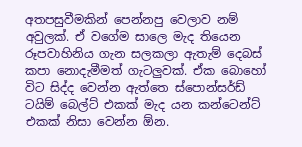අතපසුවීමකින් පෙන්නපු වෙලාව නම් අවුලක්. ඒ වගේම සාලෙ මැද තියෙන රූපවාහිනිය ගැන සලකලා ඇතැම් දෙබස් කපා නොදැමීමත් ගැටලුවක්. ඒක බොහෝ විට සිද්ද වෙන්න ඇත්තෙ ස්පොන්සර්ඩ් ටයිම් බෙල්ට් එකක් මැද යන කන්ටෙන්ට් එකක් නිසා වෙන්න ඕන.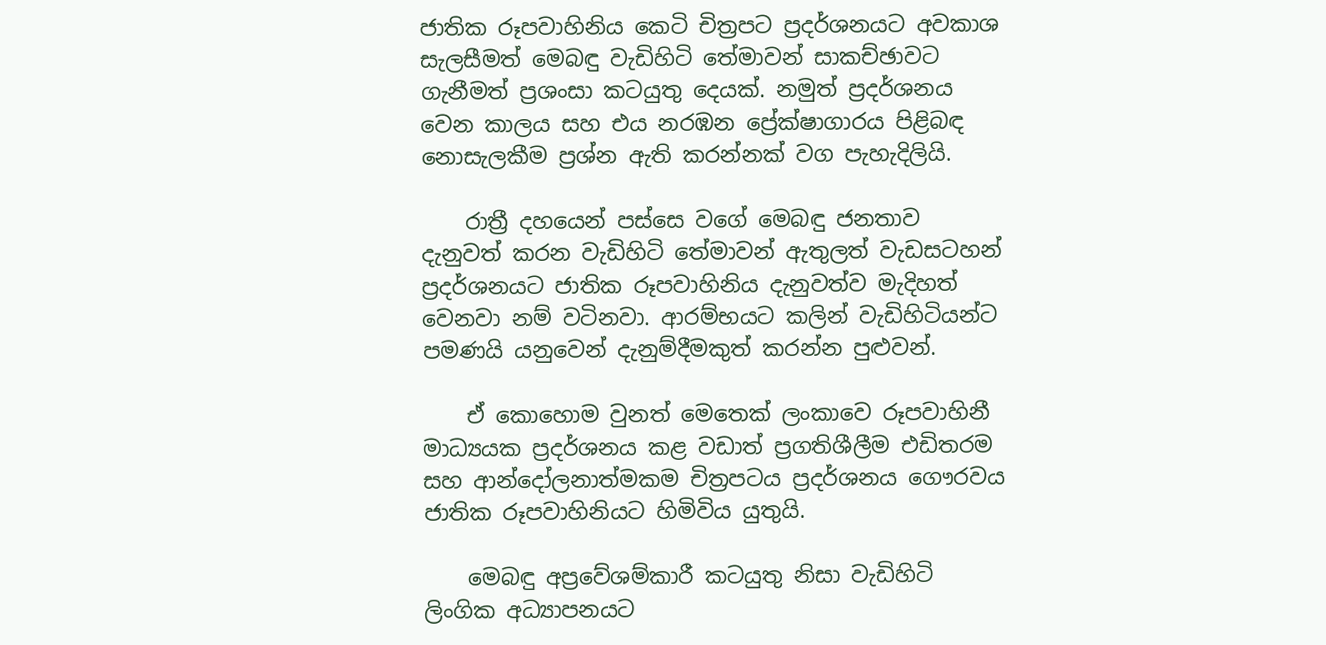ජාතික රූපවාහිනිය කෙටි චිත්‍රපට ප්‍රදර්ශනයට අවකාශ සැලසීමත් මෙබඳු වැඩිහිටි තේමාවන් සාකච්ඡාවට ගැනීමත් ප්‍රශංසා කටයුතු දෙයක්. නමුත් ප්‍රදර්ශනය වෙන කාලය සහ එය නරඹන ප්‍රේක්ෂාගාරය පිළිබඳ නොසැලකීම ප්‍රශ්න ඇති කරන්නක් වග පැහැදිලියි.

    රාත්‍රී දහයෙන් පස්සෙ වගේ මෙබඳු ජනතාව දැනුවත් කරන වැඩිහිටි තේමාවන් ඇතුලත් වැඩසටහන් ප්‍රදර්ශනයට ජාතික රූපවාහිනිය දැනුවත්ව මැදිහත් වෙනවා නම් වටිනවා. ආරම්භයට කලින් වැඩිහිටියන්ට පමණයි යනුවෙන් දැනුම්දීමකුත් කරන්න පුළුවන්.

    ඒ කොහොම වුනත් මෙතෙක් ලංකාවෙ රූපවාහිනී මාධ්‍යයක ප්‍රදර්ශනය කළ වඩාත් ප්‍රගතිශීලීම එඩිතරම සහ ආන්දෝලනාත්මකම චිත්‍රපටය ප්‍රදර්ශනය ගෞරවය ජාතික රූපවාහිනියට හිමිවිය යුතුයි.

    මෙබඳු අප්‍රවේශම්කාරී කටයුතු නිසා වැඩිහිටි ලිංගික අධ්‍යාපනයට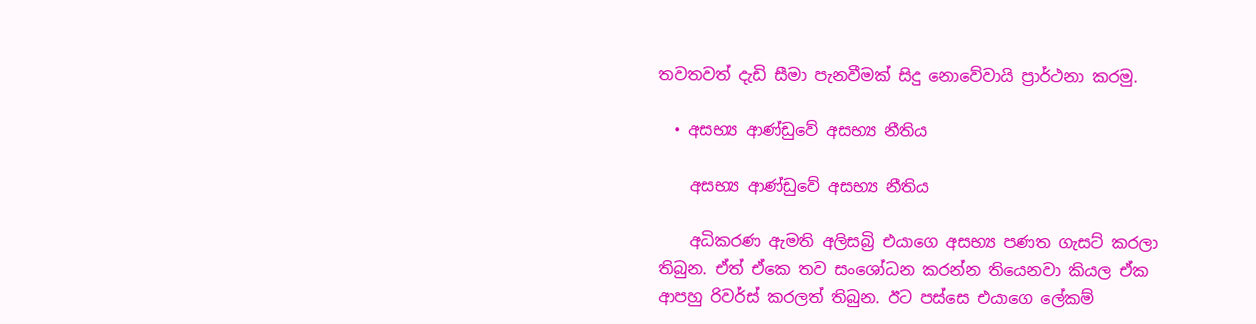තවතවත් දැඩි සීමා පැනවීමක් සිදු නොවේවායි ප්‍රාර්ථනා කරමු.

  • අසභ්‍ය ආණ්ඩුවේ අසභ්‍ය නීතිය

    අසභ්‍ය ආණ්ඩුවේ අසභ්‍ය නීතිය

    අධිකරණ ඇමති අලිසබ්‍රි එයාගෙ අසභ්‍ය පණත ගැසට් කරලා තිබුන. ඒත් ඒකෙ තව සංශෝධන කරන්න තියෙනවා කියල ඒක ආපහු රිවර්ස් කරලත් තිබුන. ඊට පස්සෙ එයාගෙ ලේකම්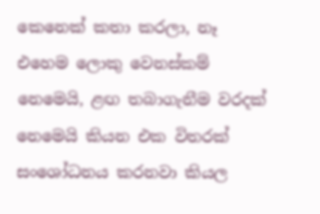කෙනෙක් කතා කරලා, නෑ එහෙම ලොකු වෙනස්කම් නෙමෙයි, ළඟ තබාගැනීම වරදක් නෙමෙයි කියන එක විතරක් සංශෝධනය කරනවා කියල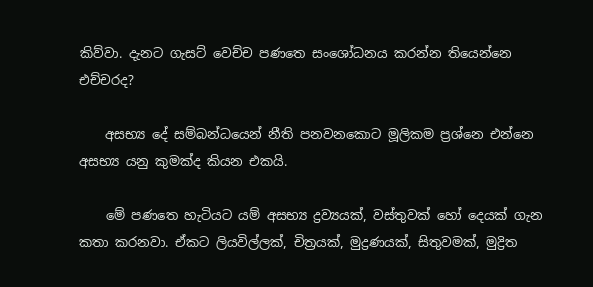කිව්වා. දැනට ගැසට් වෙච්ච පණතෙ සංශෝධනය කරන්න තියෙන්නෙ එච්චරද?

    අසභ්‍ය දේ සම්බන්ධයෙන් නීති පනවනකොට මූලිකම ප්‍රශ්නෙ එන්නෙ අසභ්‍ය යනු කුමක්ද කියන එකයි.

    මේ පණතෙ හැටියට යම් අසභ්‍ය ද්‍රව්‍යයක්, වස්තුවක් හෝ දෙයක් ගැන කතා කරනවා. ඒකට ලියවිල්ලක්, චිත්‍රයක්, මුද්‍රණයක්, සිතුවමක්, මුද්‍රිත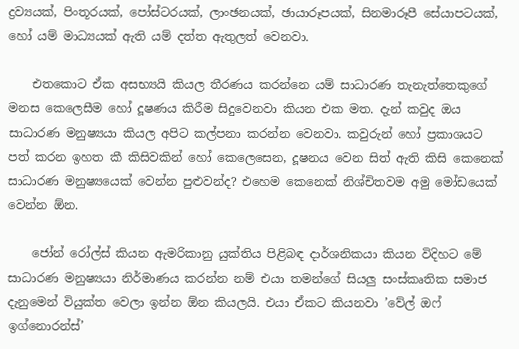ද්‍රව්‍යයක්, පිංතූරයක්, පෝස්ටරයක්, ලාංඡනයක්, ඡායාරූපයක්, සිනමාරූපී සේයාපටයක්, හෝ යම් මාධ්‍යයක් ඇති යම් දත්ත ඇතුලත් වෙනවා.

    එතකොට ඒක අසභ්‍යයි කියල තීරණය කරන්නෙ යම් සාධාරණ තැනැත්තෙකුගේ මනස කෙලෙසීම හෝ දූෂණය කිරීම සිදුවෙනවා කියන එක මත. දැන් කවුද ඔය සාධාරණ මනුෂ්‍යයා කියල අපිට කල්පනා කරන්න වෙනවා. කවුරුන් හෝ ප්‍රකාශයට පත් කරන ඉහත කී කිසිවකින් හෝ කෙලෙසෙන, දූෂනය වෙන සිත් ඇති කිසි කෙනෙක් සාධාරණ මනුෂ්‍යයෙක් වෙන්න පුළුවන්ද? එහෙම කෙනෙක් නිශ්චිතවම අමු මෝඩයෙක් වෙන්න ඕන.

    ජෝන් රෝල්ස් කියන ඇමරිකානු යුක්තිය පිළිබඳ දාර්ශනිකයා කියන විදිහට මේ සාධාරණ මනුෂ්‍යයා නිර්මාණය කරන්න නම් එයා තමන්ගේ සියලු සංස්කෘතික සමාජ දැනුමෙන් වියුක්ත වෙලා ඉන්න ඕන කියලයි. එයා ඒකට කියනවා ‍’වේල් ඔෆ් ඉග්නොරන්ස්’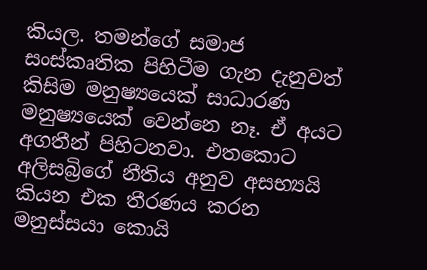කියල. තමන්ගේ සමාජ සංස්කෘතික පිහිටීම ගැන දැනුවත් කිසිම මනුෂ්‍යයෙක් සාධාරණ මනුෂ්‍යයෙක් වෙන්නෙ නෑ. ඒ අයට අගතීන් පිහිටනවා. එතකොට අලිසබ්‍රිගේ නීතිය අනුව අසභ්‍යයි කියන එක තීරණය කරන මනුස්සයා කොයි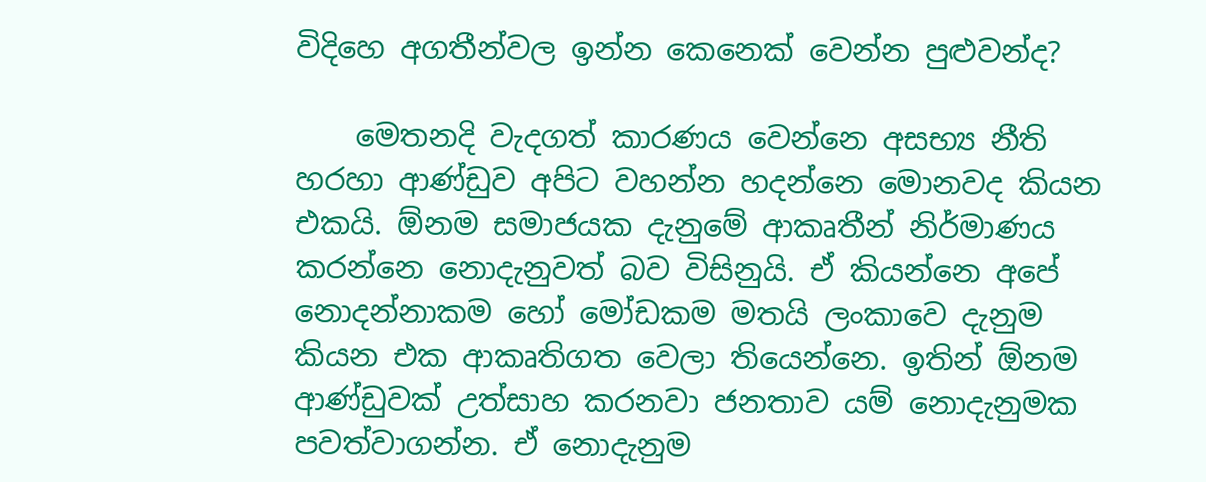විදිහෙ අගතීන්වල ඉන්න කෙනෙක් වෙන්න පුළුවන්ද?

    මෙතනදි වැදගත් කාරණය වෙන්නෙ අසභ්‍ය නීති හරහා ආණ්ඩුව අපිට වහන්න හදන්නෙ මොනවද කියන එකයි. ඕනම සමාජයක දැනුමේ ආකෘතීන් නිර්මාණය කරන්නෙ නොදැනුවත් බව විසිනුයි. ඒ කියන්නෙ අපේ නොදන්නාකම හෝ මෝඩකම මතයි ලංකාවෙ දැනුම කියන එක ආකෘතිගත වෙලා තියෙන්නෙ. ඉතින් ඕනම ආණ්ඩුවක් උත්සාහ කරනවා ජනතාව යම් නොදැනුමක පවත්වාගන්න. ඒ නොදැනුම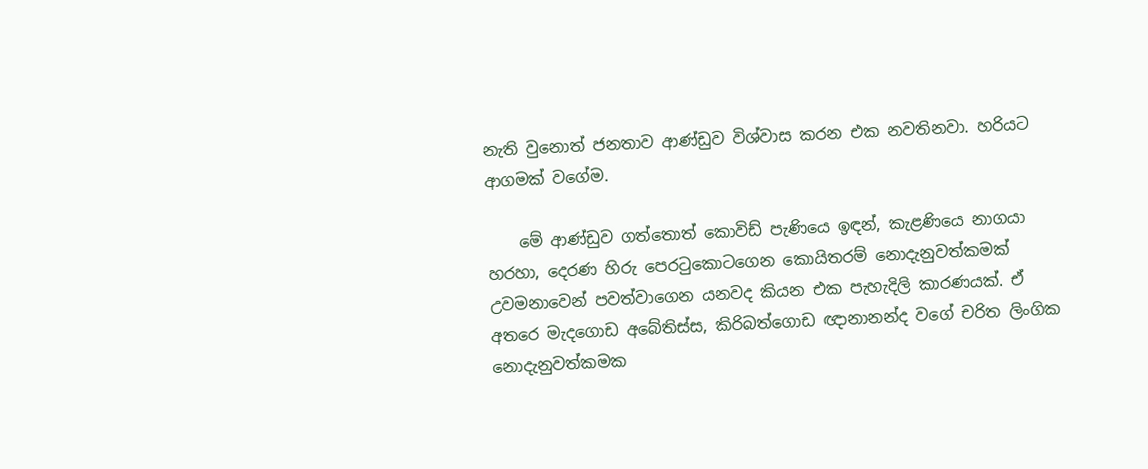නැති වුනොත් ජනතාව ආණ්ඩුව විශ්වාස කරන එක නවතිනවා. හරියට ආගමක් වගේම.

    මේ ආණ්ඩුව ගත්තොත් කොවිඩ් පැණියෙ ඉඳන්, කැළණියෙ නාගයා හරහා, දෙරණ හිරු පෙරටුකොටගෙන කොයිතරම් නොදැනුවත්කමක් උවමනාවෙන් පවත්වාගෙන යනවද කියන එක පැහැදිලි කාරණයක්. ඒ අතරෙ මැදගොඩ අබේතිස්ස, කිරිබත්‍ගොඩ ඥානානන්ද වගේ චරිත ලිංගික නොදැනුවත්කමක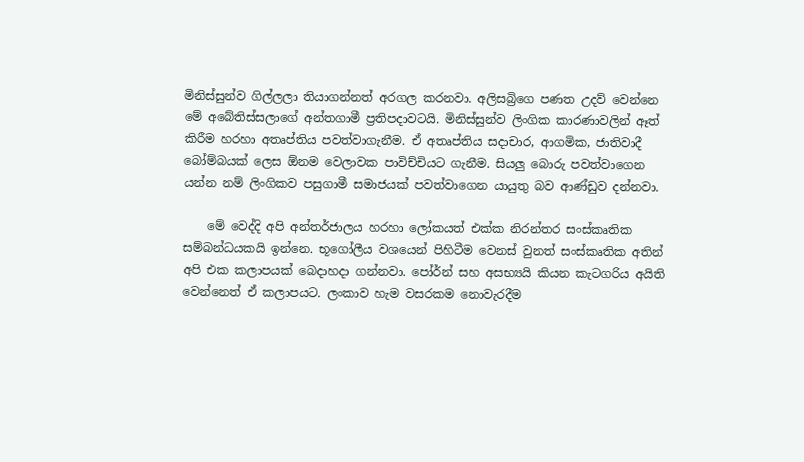මිනිස්සුන්ව ගිල්ලලා තියාගන්නත් අරගල කරනවා. අලිසබ්‍රිගෙ පණත උදව් වෙන්නෙ මේ අබේතිස්සලාගේ අන්තගාමී ප්‍රතිපදාවටයි. මිනිස්සුන්ව ලිංගික කාරණාවලින් ඈත් කිරීම හරහා අතෘප්තිය පවත්වාගැනීම. ඒ අතෘප්තිය සදාචාර, ආගමික, ජාතිවාදී බෝම්බයක් ලෙස ඕනම වෙලාවක පාවිච්චියට ගැනීම. සියලු බොරු පවත්වාගෙන යන්න නම් ලිංගිකව පසුගාමී සමාජයක් පවත්වාගෙන යායුතු බව ආණ්ඩුව දන්නවා.

    මේ වෙද්දි අපි අන්තර්ජාලය හරහා ලෝකයත් එක්ක නිරන්තර සංස්කෘතික සම්බන්ධයකයි ඉන්නෙ. භූගෝලීය වශයෙන් පිහිටීම වෙනස් වුනත් සංස්කෘතික අතින් අපි එක කලාපයක් බෙදාහදා ගන්නවා. පෝර්න් සහ අසභ්‍යයි කියන කැටගරිය අයිති වෙන්නෙත් ඒ කලාපයට. ලංකා‍ව හැම වසරකම නොවැරදීම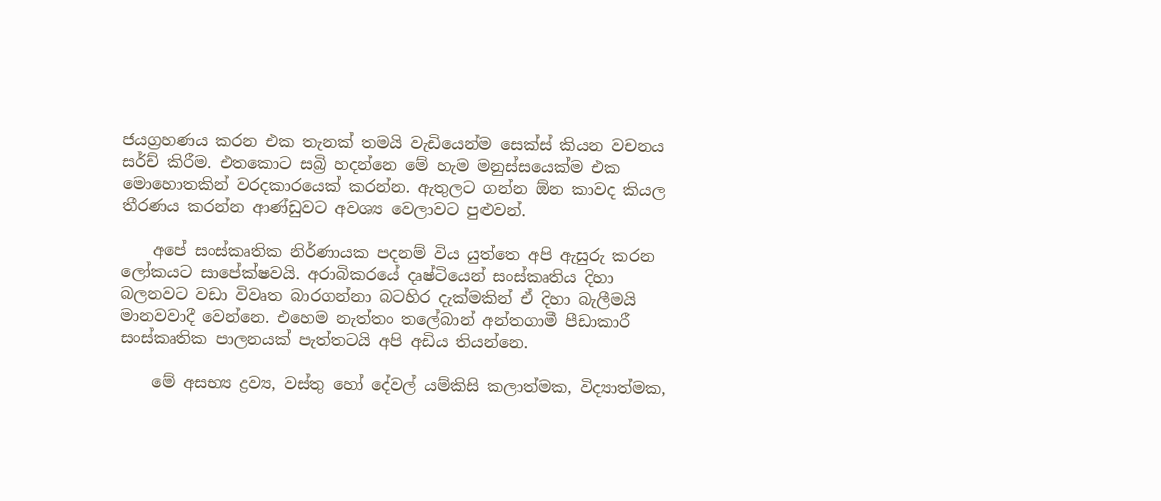ජයග්‍රහණය කරන එක තැනක් තමයි වැඩියෙන්ම සෙක්ස් කියන වචනය සර්ච් කිරීම. එතකොට සබ්‍රි හදන්නෙ මේ හැම මනුස්සයෙක්ම එක මොහොතකින් වරදකාරයෙක් කරන්න. ඇතුලට ගන්න ඕන කාවද කියල තීරණය කරන්න ආණ්ඩුවට අවශ්‍ය වෙලාවට පුළුවන්.

    අපේ සංස්කෘතික නිර්ණායක පදනම් විය යුත්තෙ අපි ඇසු‍රු කරන ලෝකයට සාපේක්ෂවයි. අරාබිකරයේ දෘෂ්ටියෙන් සංස්කෘතිය දිහා බලනවට වඩා විවෘත බාරගන්නා බටහිර දැක්මකින් ඒ දිහා බැලීමයි මානවවාදී වෙන්නෙ. එහෙම නැත්තං තලේබාන් අන්තගාමී පීඩාකාරී සංස්කෘතික පාලනයක් පැත්තටයි අපි අඩිය තියන්නෙ.

    මේ අසභ්‍ය ද්‍රව්‍ය, වස්තු හෝ දේවල් යම්කිසි කලාත්මක, විද්‍යාත්මක,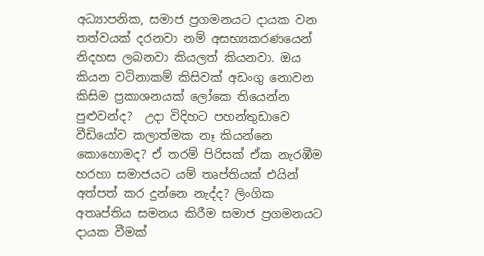අධ්‍යාපනික, සමාජ ප්‍රගමනයට දායක වන තත්වයක් දරනවා නම් අසභ්‍යකරණයෙන් නිදහස ලබනවා කියලත් කියනවා. ඔය කියන වටිනාකම් කිසිවක් අඩංගු නොවන කිසිම ප්‍රකාශනයක් ලෝකෙ තියෙන්න පුළුවන්ද?  උදා විදිහට පහන්තුඩාවෙ වීඩියෝව කලාත්මක නෑ කියන්නෙ කොහොමද? ඒ තරම් පිරිසක් ඒක නැරඹීම හරහා සමාජයට යම් තෘප්තියක් එයින් අත්පත් කර දුන්නෙ නැද්ද? ලිංගික අතෘප්තිය සමනය කිරීම සමාජ ප්‍රගමනයට දායක වීමක්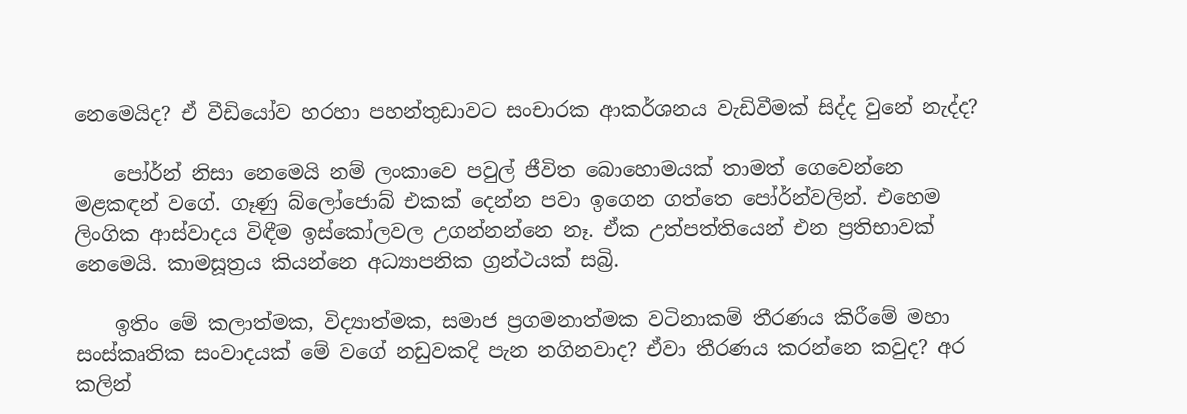නෙමෙයිද? ඒ වීඩියෝව හරහා පහන්තුඩාවට සංචාරක ආකර්ශනය වැඩිවීමක් සිද්ද වුනේ නැද්ද?

    පෝර්න් නිසා නෙමෙයි නම් ලංකාවෙ පවුල් ජීවිත බොහොමයක් තාමත් ගෙවෙන්නෙ මළකඳන් වගේ. ගෑණු බ්ලෝජොබ් එකක් දෙන්න පවා ඉගෙන ගත්තෙ පෝර්න්වලින්. එහෙම ලිංගික ආස්වාදය විඳීම ඉස්කෝලවල උගන්නන්නෙ නෑ. ඒක උත්පත්තියෙන් එන ප්‍රතිභාවක් නෙමෙයි. කාමසූත්‍රය කියන්නෙ අධ්‍යාපනික ග්‍රන්ථයක් සබ්‍රි.

    ඉතිං මේ කලාත්මක, විද්‍යාත්මක, සමාජ ප්‍රගමනාත්මක වටිනාකම් තීරණය කිරීමේ මහා සංස්කෘතික සංවාදයක් මේ වගේ නඩුවකදි පැන නගිනවාද? ඒවා තීරණය කරන්නෙ කවුද? අර කලින්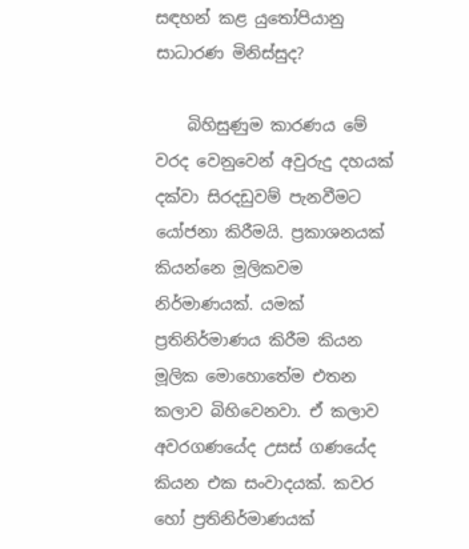සඳහන් කළ යුතෝපියානු සාධාරණ මිනිස්සුද?

    බිහිසුණුම කාරණය මේ වරද වෙනුවෙන් අවුරුදු දහයක් දක්වා සිරදඩුවම් පැනවීමට යෝජනා කිරීමයි. ප්‍රකාශනයක් කියන්නෙ මූලිකවම නිර්මාණයක්. යමක් ප්‍රතිනිර්මාණය කිරීම කියන මූලික මොහොතේම එතන කලාව බිහිවෙනවා. ඒ කලාව අවරගණයේද උසස් ගණයේද කියන එක සංවාදයක්. කවර හෝ ප්‍රතිනිර්මාණයක්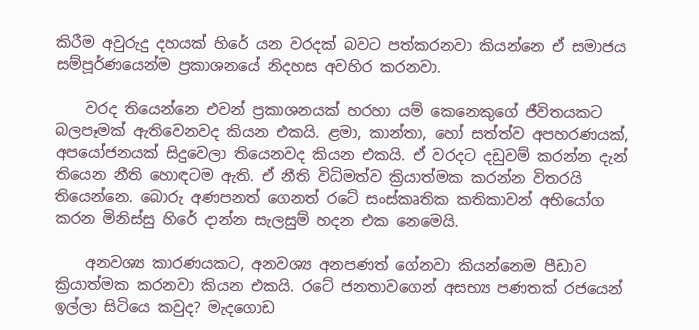කිරීම අවුරුදු දහයක් හිරේ යන වරදක් බවට පත්කරනවා කියන්නෙ ඒ සමාජය සම්පූර්ණයෙන්ම ප්‍රකාශනයේ නිදහස අවහිර කරනවා.

    වරද තියෙන්නෙ එවන් ප්‍රකාශනයක් හරහා යම් කෙනෙකුගේ ජීවිතයකට බලපෑමක් ඇතිවෙනවද කියන එකයි. ළමා, කාන්තා, හෝ සත්ත්ව අපහරණයක්, අපයෝජනයක් සිදුවෙලා තියෙනවද කියන එකයි. ඒ වරදට දඩුවම් කරන්න දැන් තියෙන නීති හොඳටම ඇති. ඒ නීති විධිමත්ව ක්‍රියාත්මක කරන්න විතරයි තියෙන්නෙ. බොරු අණපනත් ගෙනත් රටේ සංස්කෘතික කතිකාවන් අභියෝග කරන මිනිස්සු හිරේ දාන්න සැලසුම් හදන එක නෙමෙයි.

    අනවශ්‍ය කාරණයකට, අනවශ්‍ය අනපණත් ගේනවා කියන්නෙම පීඩාව ක්‍රියාත්මක කරනවා කියන එකයි. රටේ ජනතාවගෙන් අසභ්‍ය පණතක් රජයෙන් ඉල්ලා සිටියෙ කවුද? මැදගොඩ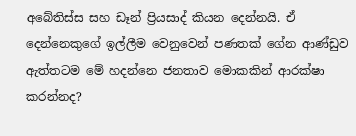අබේතිස්ස සහ ඩෑන් ප්‍රියසාද් කියන දෙන්නයි. ඒ දෙන්නෙකුගේ ඉල්ලීම වෙනුවෙන් පණතක් ගේන ආණ්ඩුව ඇත්තටම මේ හදන්නෙ ජනතාව මොකකින් ආරක්ෂා කරන්නද?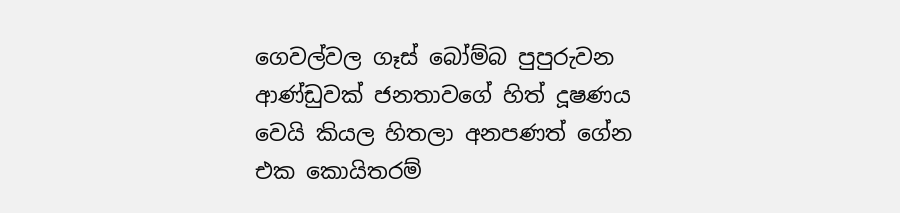ගෙවල්වල ගෑස් බෝම්බ පුපුරුවන ආණ්ඩුවක් ජනතාවගේ හිත් දූෂණය වෙයි කියල හිතලා අනපණත් ගේන එක කෙ‍ායිතරම්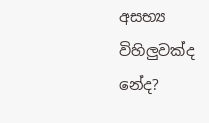අසභ්‍ය විහිලුවක්ද නේද?